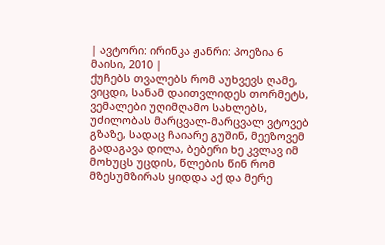| ავტორი: ირინკა ჟანრი: პოეზია 6 მაისი, 2010 |
ქუჩებს თვალებს რომ აუხვევს ღამე, ვიცდი, სანამ დაითვლიდეს თორმეტს, ვემალები უღიმღამო სახლებს, უძილობას მარცვალ-მარცვალ ვტოვებ გზაზე, სადაც ჩაიარე გუშინ, მეეზოვემ გადაგავა დილა, ბებერი ხე კვლავ იმ მოხუცს უცდის, წლების წინ რომ მზესუმზირას ყიდდა აქ და მერე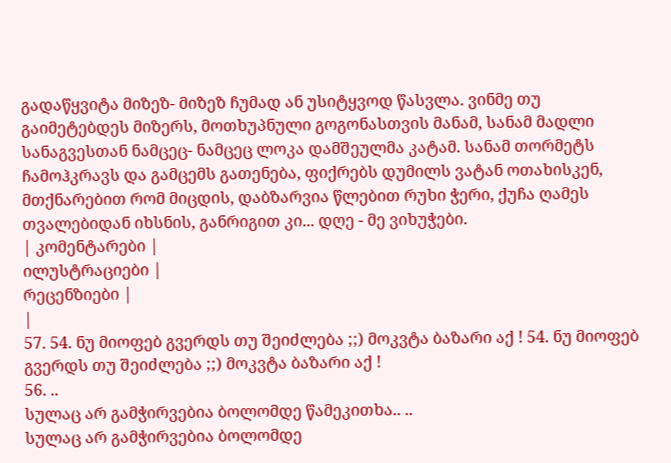გადაწყვიტა მიზეზ- მიზეზ ჩუმად ან უსიტყვოდ წასვლა. ვინმე თუ გაიმეტებდეს მიზერს, მოთხუპნული გოგონასთვის მანამ, სანამ მადლი სანაგვესთან ნამცეც- ნამცეც ლოკა დამშეულმა კატამ. სანამ თორმეტს ჩამოჰკრავს და გამცემს გათენება, ფიქრებს დუმილს ვატან ოთახისკენ, მთქნარებით რომ მიცდის, დაბზარვია წლებით რუხი ჭერი, ქუჩა ღამეს თვალებიდან იხსნის, განრიგით კი... დღე - მე ვიხუჭები.
| კომენტარები |
ილუსტრაციები |
რეცენზიები |
|
57. 54. ნუ მიოფებ გვერდს თუ შეიძლება ;;) მოკვტა ბაზარი აქ ! 54. ნუ მიოფებ გვერდს თუ შეიძლება ;;) მოკვტა ბაზარი აქ !
56. ..
სულაც არ გამჭირვებია ბოლომდე წამეკითხა.. ..
სულაც არ გამჭირვებია ბოლომდე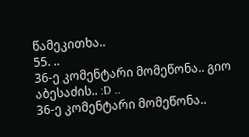წამეკითხა..
55. ..
36-ე კომენტარი მომეწონა.. გიო აბესაძის.. :D ..
36-ე კომენტარი მომეწონა..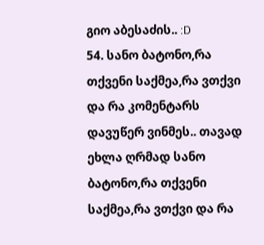გიო აბესაძის.. :D
54. სანო ბატონო,რა თქვენი საქმეა,რა ვთქვი და რა კომენტარს დავუწერ ვინმეს.. თავად ეხლა ღრმად სანო ბატონო,რა თქვენი საქმეა,რა ვთქვი და რა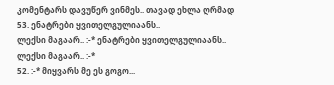კომენტარს დავუწერ ვინმეს.. თავად ეხლა ღრმად
53. ენატრები ყვითელგულიაანს..
ლექსი მაგაარ.. :-* ენატრები ყვითელგულიაანს..
ლექსი მაგაარ.. :-*
52. :-* მიყვარს მე ეს გოგო...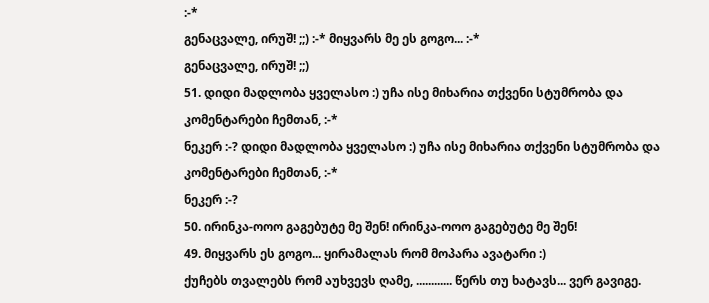:-*
გენაცვალე, ირუშ! ;;) :-* მიყვარს მე ეს გოგო... :-*
გენაცვალე, ირუშ! ;;)
51. დიდი მადლობა ყველასო :) უჩა ისე მიხარია თქვენი სტუმრობა და კომენტარები ჩემთან, :-*
ნეკერ :-? დიდი მადლობა ყველასო :) უჩა ისე მიხარია თქვენი სტუმრობა და კომენტარები ჩემთან, :-*
ნეკერ :-?
50. ირინკა-ოოო გაგებუტე მე შენ! ირინკა-ოოო გაგებუტე მე შენ!
49. მიყვარს ეს გოგო... ყირამალას რომ მოპარა ავატარი :)
ქუჩებს თვალებს რომ აუხვევს ღამე, ............ წერს თუ ხატავს... ვერ გავიგე.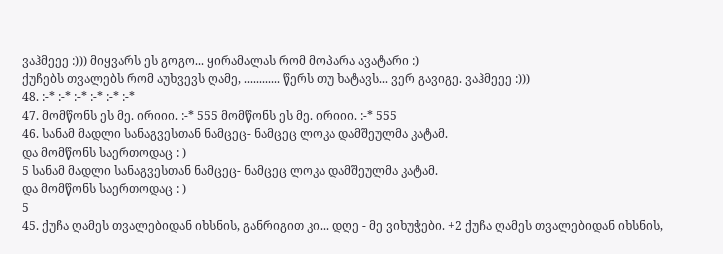ვაჰმეეე :))) მიყვარს ეს გოგო... ყირამალას რომ მოპარა ავატარი :)
ქუჩებს თვალებს რომ აუხვევს ღამე, ............ წერს თუ ხატავს... ვერ გავიგე. ვაჰმეეე :)))
48. :-* :-* :-* :-* :-* :-*
47. მომწონს ეს მე. ირიიი. :-* 555 მომწონს ეს მე. ირიიი. :-* 555
46. სანამ მადლი სანაგვესთან ნამცეც- ნამცეც ლოკა დამშეულმა კატამ.
და მომწონს საერთოდაც : )
5 სანამ მადლი სანაგვესთან ნამცეც- ნამცეც ლოკა დამშეულმა კატამ.
და მომწონს საერთოდაც : )
5
45. ქუჩა ღამეს თვალებიდან იხსნის, განრიგით კი... დღე - მე ვიხუჭები. +2 ქუჩა ღამეს თვალებიდან იხსნის,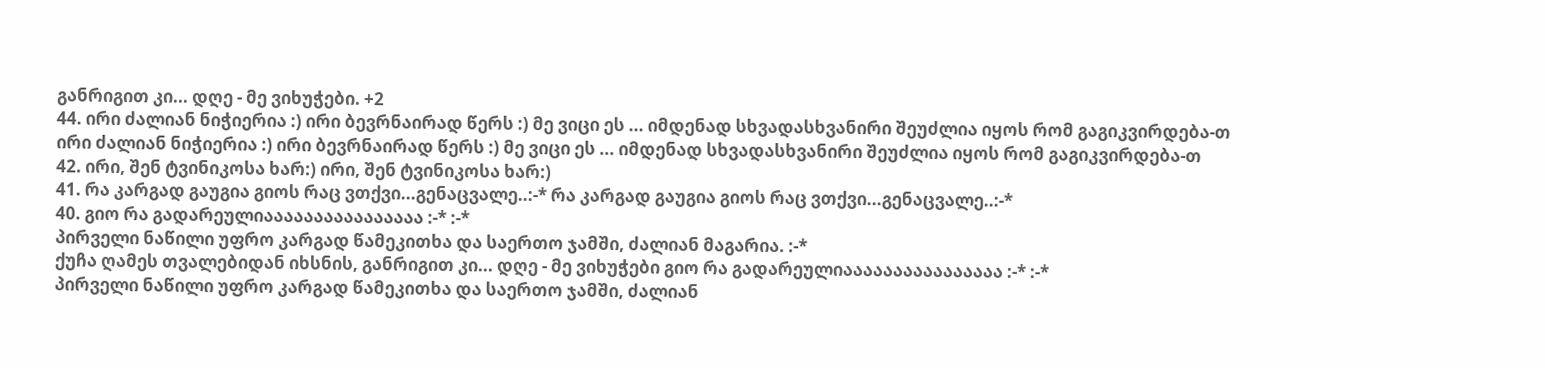განრიგით კი... დღე - მე ვიხუჭები. +2
44. ირი ძალიან ნიჭიერია :) ირი ბევრნაირად წერს :) მე ვიცი ეს ... იმდენად სხვადასხვანირი შეუძლია იყოს რომ გაგიკვირდება-თ ირი ძალიან ნიჭიერია :) ირი ბევრნაირად წერს :) მე ვიცი ეს ... იმდენად სხვადასხვანირი შეუძლია იყოს რომ გაგიკვირდება-თ
42. ირი, შენ ტვინიკოსა ხარ:) ირი, შენ ტვინიკოსა ხარ:)
41. რა კარგად გაუგია გიოს რაც ვთქვი...გენაცვალე..:-* რა კარგად გაუგია გიოს რაც ვთქვი...გენაცვალე..:-*
40. გიო რა გადარეულიაააააააააააააააა :-* :-*
პირველი ნაწილი უფრო კარგად წამეკითხა და საერთო ჯამში, ძალიან მაგარია. :-*
ქუჩა ღამეს თვალებიდან იხსნის, განრიგით კი... დღე - მე ვიხუჭები გიო რა გადარეულიაააააააააააააააა :-* :-*
პირველი ნაწილი უფრო კარგად წამეკითხა და საერთო ჯამში, ძალიან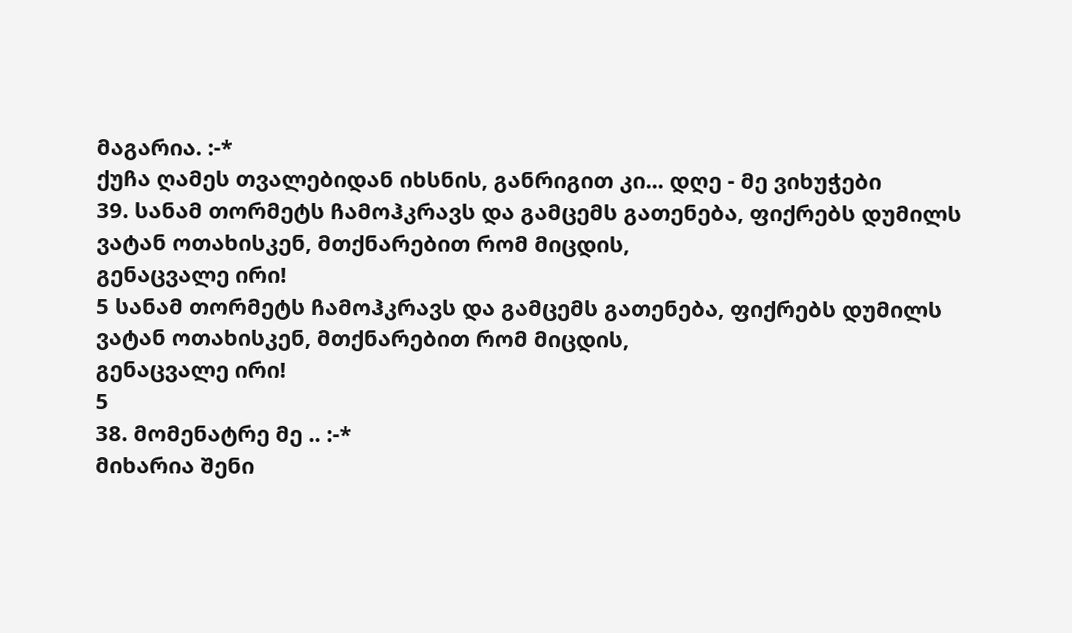მაგარია. :-*
ქუჩა ღამეს თვალებიდან იხსნის, განრიგით კი... დღე - მე ვიხუჭები
39. სანამ თორმეტს ჩამოჰკრავს და გამცემს გათენება, ფიქრებს დუმილს ვატან ოთახისკენ, მთქნარებით რომ მიცდის,
გენაცვალე ირი!
5 სანამ თორმეტს ჩამოჰკრავს და გამცემს გათენება, ფიქრებს დუმილს ვატან ოთახისკენ, მთქნარებით რომ მიცდის,
გენაცვალე ირი!
5
38. მომენატრე მე .. :-*
მიხარია შენი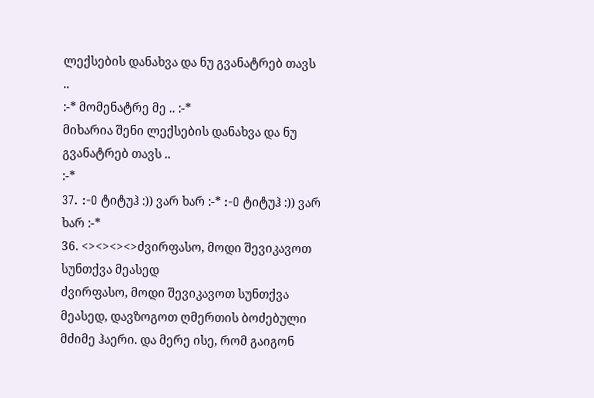ლექსების დანახვა და ნუ გვანატრებ თავს ..
:-* მომენატრე მე .. :-*
მიხარია შენი ლექსების დანახვა და ნუ გვანატრებ თავს ..
:-*
37. :-O ტიტუჰ :)) ვარ ხარ :-* :-O ტიტუჰ :)) ვარ ხარ :-*
36. <><><><>ძვირფასო, მოდი შევიკავოთ სუნთქვა მეასედ
ძვირფასო, მოდი შევიკავოთ სუნთქვა მეასედ, დავზოგოთ ღმერთის ბოძებული მძიმე ჰაერი. და მერე ისე, რომ გაიგონ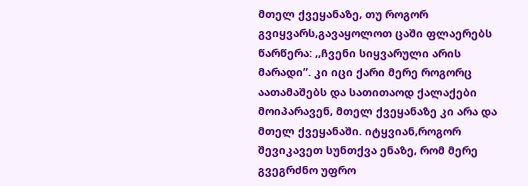მთელ ქვეყანაზე, თუ როგორ გვიყვარს,გავაყოლოთ ცაში ფლაერებს წარწერა: ,,ჩვენი სიყვარული არის მარადი”. კი იცი ქარი მერე როგორც აათამაშებს და სათითაოდ ქალაქები მოიპარავენ, მთელ ქვეყანაზე კი არა და მთელ ქვეყანაში. იტყვიან,როგორ შევიკავეთ სუნთქვა ენაზე, რომ მერე გვეგრძნო უფრო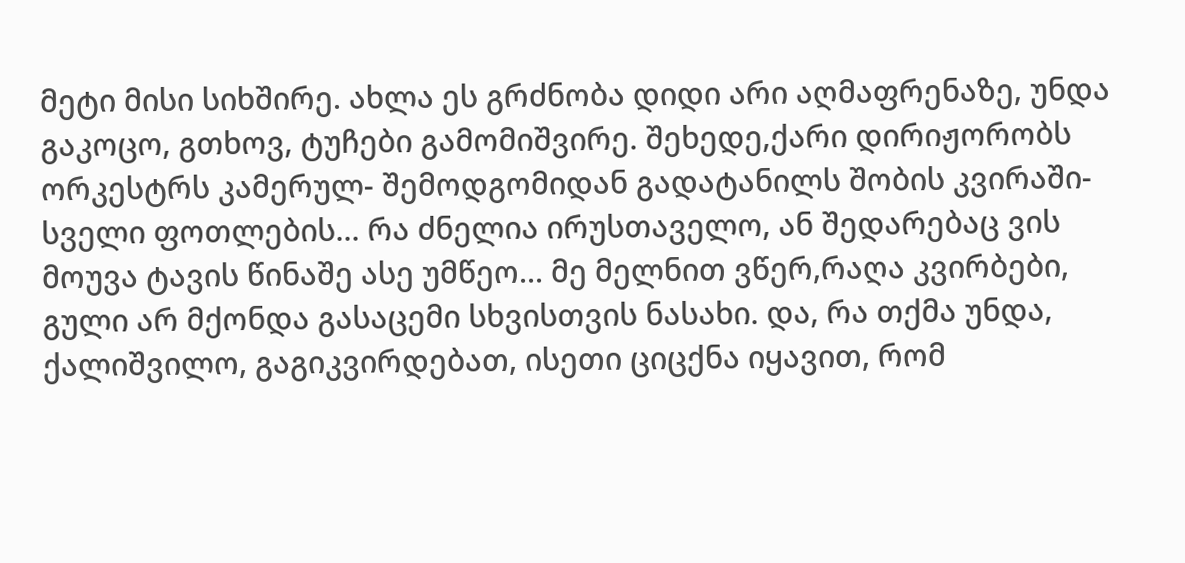მეტი მისი სიხშირე. ახლა ეს გრძნობა დიდი არი აღმაფრენაზე, უნდა გაკოცო, გთხოვ, ტუჩები გამომიშვირე. შეხედე,ქარი დირიჟორობს ორკესტრს კამერულ- შემოდგომიდან გადატანილს შობის კვირაში- სველი ფოთლების... რა ძნელია ირუსთაველო, ან შედარებაც ვის მოუვა ტავის წინაშე ასე უმწეო... მე მელნით ვწერ,რაღა კვირბები, გული არ მქონდა გასაცემი სხვისთვის ნასახი. და, რა თქმა უნდა, ქალიშვილო, გაგიკვირდებათ, ისეთი ციცქნა იყავით, რომ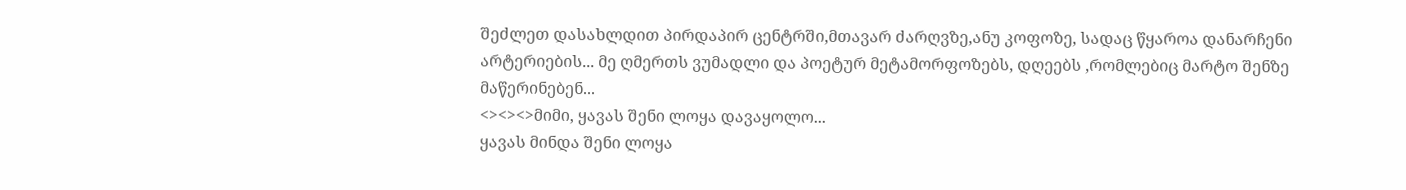შეძლეთ დასახლდით პირდაპირ ცენტრში,მთავარ ძარღვზე,ანუ კოფოზე, სადაც წყაროა დანარჩენი არტერიების... მე ღმერთს ვუმადლი და პოეტურ მეტამორფოზებს, დღეებს ,რომლებიც მარტო შენზე მაწერინებენ...
<><><>მიმი, ყავას შენი ლოყა დავაყოლო...
ყავას მინდა შენი ლოყა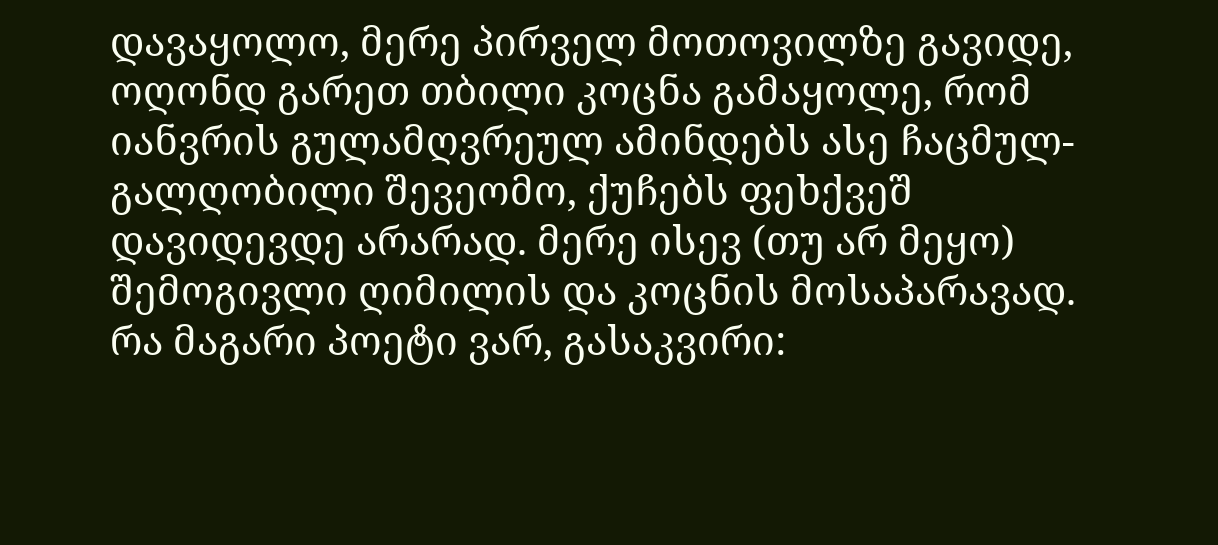დავაყოლო, მერე პირველ მოთოვილზე გავიდე, ოღონდ გარეთ თბილი კოცნა გამაყოლე, რომ იანვრის გულამღვრეულ ამინდებს ასე ჩაცმულ-გალღობილი შევეომო, ქუჩებს ფეხქვეშ დავიდევდე არარად. მერე ისევ (თუ არ მეყო) შემოგივლი ღიმილის და კოცნის მოსაპარავად. რა მაგარი პოეტი ვარ, გასაკვირი: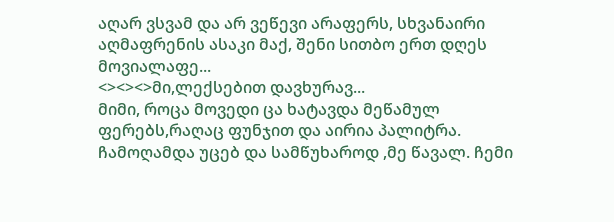აღარ ვსვამ და არ ვეწევი არაფერს, სხვანაირი აღმაფრენის ასაკი მაქ, შენი სითბო ერთ დღეს მოვიალაფე...
<><><>მი,ლექსებით დავხურავ...
მიმი, როცა მოვედი ცა ხატავდა მეწამულ ფერებს,რაღაც ფუნჯით და აირია პალიტრა. ჩამოღამდა უცებ და სამწუხაროდ ,მე წავალ. ჩემი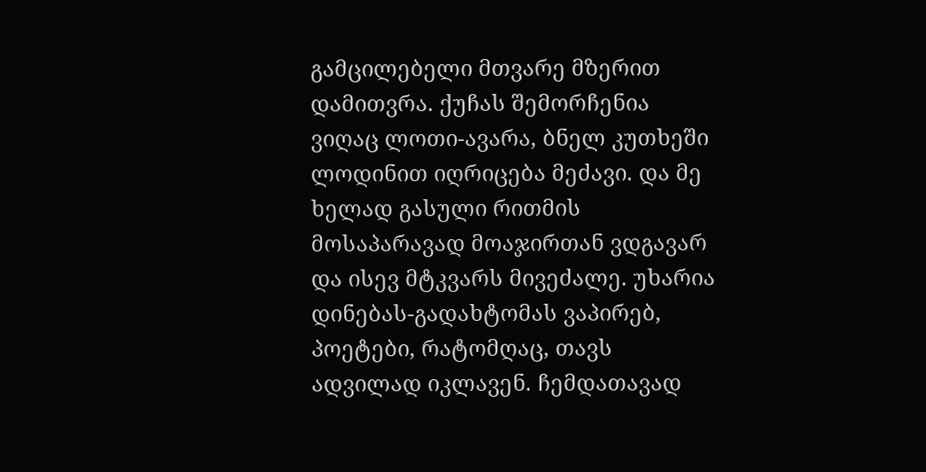გამცილებელი მთვარე მზერით დამითვრა. ქუჩას შემორჩენია ვიღაც ლოთი-ავარა, ბნელ კუთხეში ლოდინით იღრიცება მეძავი. და მე ხელად გასული რითმის მოსაპარავად მოაჯირთან ვდგავარ და ისევ მტკვარს მივეძალე. უხარია დინებას-გადახტომას ვაპირებ, პოეტები, რატომღაც, თავს ადვილად იკლავენ. ჩემდათავად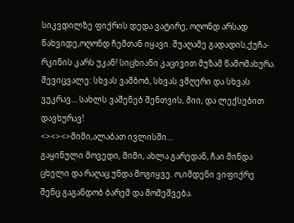სიკვდილზე ფიქრის დედა ვატირე, ოღონდ არსად წახვიდე,ოღონდ ჩემთან იყავი. შუაღამე გადადის,ქუჩა-რკინის კარს უკან! სიცხიანი კაცივით მუზამ წამომახურა. შევიცვალე: სხვას ვამბობ, სხვას ვმღერი და სხვას ვუკრავ... სახლს ვაშენებ შენთვის, მიი, და ლექსებით დავხურავ!
<><><>მიმი,ალაბათ ივლისში...
გაყინული მოვედი, მიმი, ახლა გარედან, ჩაი მინდა ცხელი და რაღაც უნდა მოგიყვე. ო,იმდენი ვიფიქრე შენც გაგანდობ ბარემ და მომეშვება.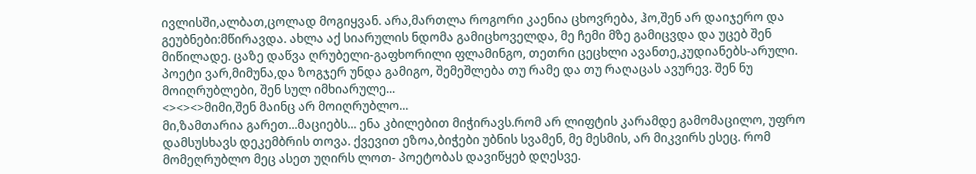ივლისში,ალბათ,ცოლად მოგიყვან. არა,მართლა როგორი კაენია ცხოვრება, ჰო,შენ არ დაიჯერო და გეუბნები:მწირავდა. ახლა აქ სიარულის ნდომა გამიცხოველდა, მე ჩემი მზე გამიცვდა და უცებ შენ მიწილადე. ცაზე დაწვა ღრუბელი-გაფხორილი ფლამინგო, თეთრი ცეცხლი ავანთე,კუდიანებს-არული. პოეტი ვარ,მიმუნა,და ზოგჯერ უნდა გამიგო, შემეშლება თუ რამე და თუ რაღაცას ავურევ. შენ ნუ მოიღრუბლები, შენ სულ იმხიარულე...
<><><>მიმი,შენ მაინც არ მოიღრუბლო...
მი,ზამთარია გარეთ...მაციებს... ენა კბილებით მიჭირავს.რომ არ ლიფტის კარამდე გამომაცილო, უფრო დამსუსხავს დეკემბრის თოვა. ქვევით ეზოა,ბიჭები უბნის სვამენ, მე მესმის, არ მიკვირს ესეც. რომ მომეღრუბლო მეც ასეთ უღირს ლოთ- პოეტობას დავიწყებ დღესვე.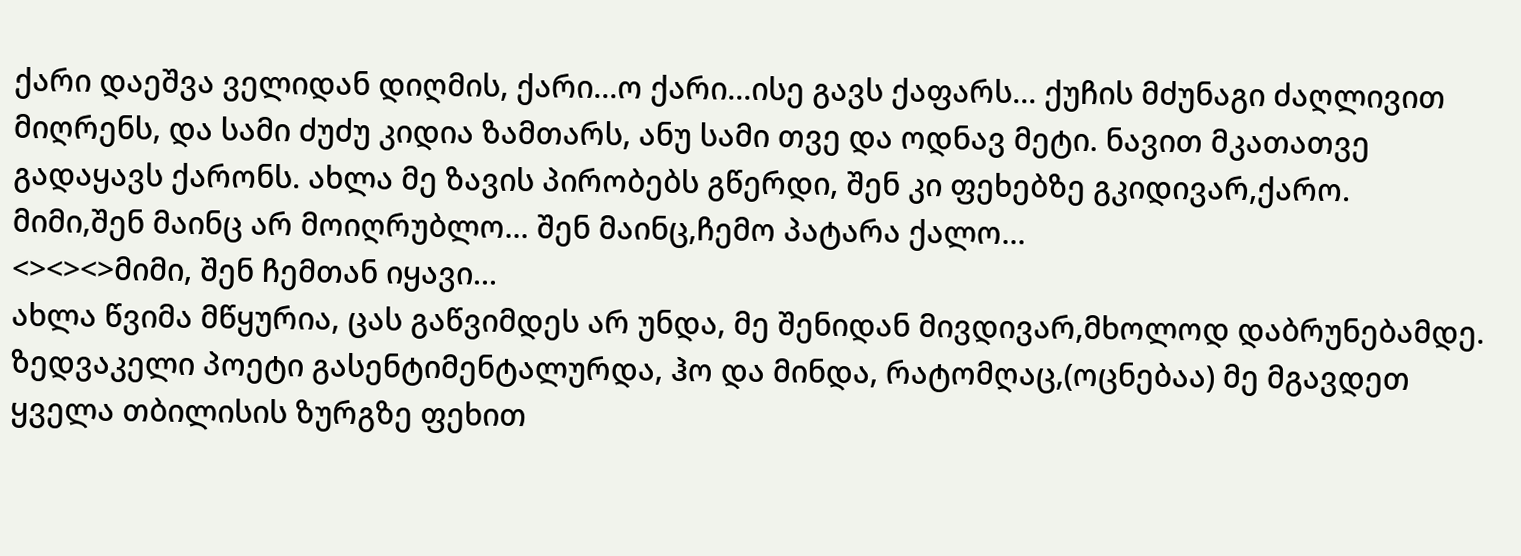ქარი დაეშვა ველიდან დიღმის, ქარი...ო ქარი...ისე გავს ქაფარს... ქუჩის მძუნაგი ძაღლივით მიღრენს, და სამი ძუძუ კიდია ზამთარს, ანუ სამი თვე და ოდნავ მეტი. ნავით მკათათვე გადაყავს ქარონს. ახლა მე ზავის პირობებს გწერდი, შენ კი ფეხებზე გკიდივარ,ქარო.
მიმი,შენ მაინც არ მოიღრუბლო... შენ მაინც,ჩემო პატარა ქალო...
<><><>მიმი, შენ ჩემთან იყავი...
ახლა წვიმა მწყურია, ცას გაწვიმდეს არ უნდა, მე შენიდან მივდივარ,მხოლოდ დაბრუნებამდე. ზედვაკელი პოეტი გასენტიმენტალურდა, ჰო და მინდა, რატომღაც,(ოცნებაა) მე მგავდეთ ყველა თბილისის ზურგზე ფეხით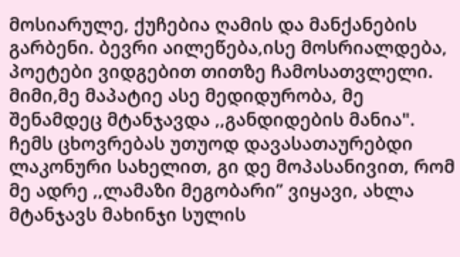მოსიარულე, ქუჩებია ღამის და მანქანების გარბენი. ბევრი აილეწება,ისე მოსრიალდება, პოეტები ვიდგებით თითზე ჩამოსათვლელი. მიმი,მე მაპატიე ასე მედიდურობა, მე შენამდეც მტანჯავდა ,,განდიდების მანია". ჩემს ცხოვრებას უთუოდ დავასათაურებდი ლაკონური სახელით, გი დე მოპასანივით, რომ მე ადრე ,,ლამაზი მეგობარი” ვიყავი, ახლა მტანჯავს მახინჯი სულის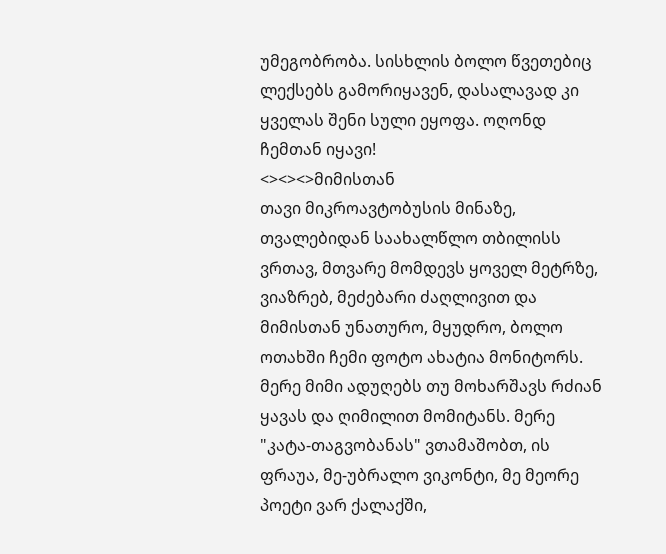უმეგობრობა. სისხლის ბოლო წვეთებიც ლექსებს გამორიყავენ, დასალავად კი ყველას შენი სული ეყოფა. ოღონდ ჩემთან იყავი!
<><><>მიმისთან
თავი მიკროავტობუსის მინაზე, თვალებიდან საახალწლო თბილისს ვრთავ, მთვარე მომდევს ყოველ მეტრზე, ვიაზრებ, მეძებარი ძაღლივით და მიმისთან უნათურო, მყუდრო, ბოლო ოთახში ჩემი ფოტო ახატია მონიტორს. მერე მიმი ადუღებს თუ მოხარშავს რძიან ყავას და ღიმილით მომიტანს. მერე "კატა-თაგვობანას" ვთამაშობთ, ის ფრაუა, მე-უბრალო ვიკონტი, მე მეორე პოეტი ვარ ქალაქში,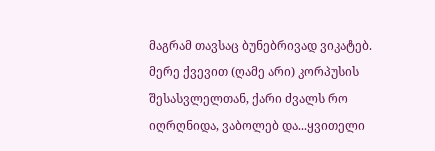მაგრამ თავსაც ბუნებრივად ვიკატებ. მერე ქვევით (ღამე არი) კორპუსის შესასვლელთან, ქარი ძვალს რო იღრღნიდა, ვაბოლებ და...ყვითელი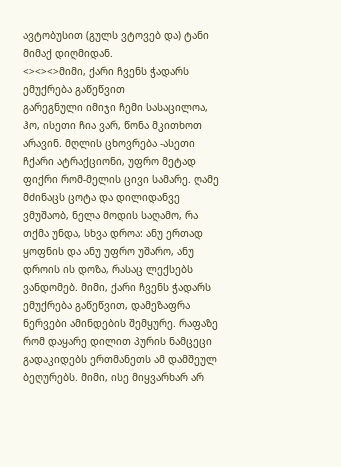ავტობუსით (გულს ვტოვებ და) ტანი მიმაქ დიღმიდან.
<><><>მიმი, ქარი ჩვენს ჭადარს ემუქრება გაწეწვით
გარეგნული იმიჯი ჩემი სასაცილოა, ჰო, ისეთი ჩია ვარ, წონა მკითხოთ არავინ. მღლის ცხოვრება -ასეთი ჩქარი ატრაქციონი, უფრო მეტად ფიქრი რომ-მელის ცივი სამარე. ღამე მძინაცს ცოტა და დილიდანვე ვმუშაობ, ნელა მოდის საღამო, რა თქმა უნდა, სხვა დროა: ანუ ერთად ყოფნის და ანუ უფრო უშარო, ანუ დროის ის დოზა, რასაც ლექსებს ვანდომებ. მიმი, ქარი ჩვენს ჭადარს ემუქრება გაწეწვით, დამეზაფრა ნერვები ამინდების შემყურე. რაფაზე რომ დაყარე დილით პურის ნამცეცი გადაკიდებს ერთმანეთს ამ დამშეულ ბეღურებს. მიმი, ისე მიყვარხარ არ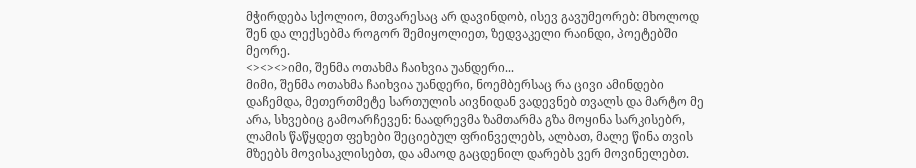მჭირდება სქოლიო, მთვარესაც არ დავინდობ, ისევ გავუმეორებ: მხოლოდ შენ და ლექსებმა როგორ შემიყოლიეთ, ზედვაკელი რაინდი, პოეტებში მეორე.
<><><>იმი, შენმა ოთახმა ჩაიხვია უანდერი...
მიმი, შენმა ოთახმა ჩაიხვია უანდერი, ნოემბერსაც რა ცივი ამინდები დაჩემდა, მეთერთმეტე სართულის აივნიდან ვადევნებ თვალს და მარტო მე არა, სხვებიც გამოარჩევენ: ნაადრევმა ზამთარმა გზა მოყინა სარკისებრ, ლამის წაწყდეთ ფეხები შეციებულ ფრინველებს, ალბათ, მალე წინა თვის მზეებს მოვისაკლისებთ, და ამაოდ გაცდენილ დარებს ვერ მოვინელებთ.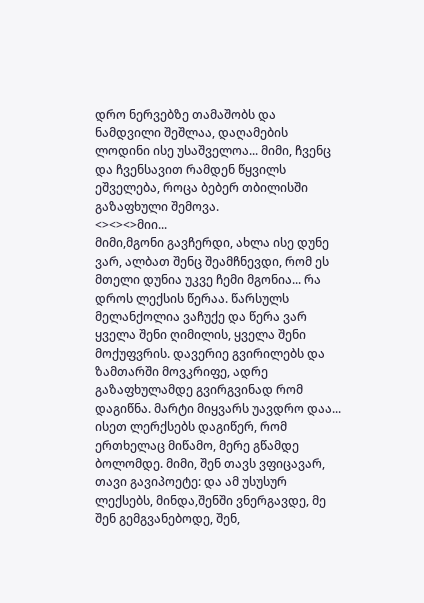დრო ნერვებზე თამაშობს და ნამდვილი შეშლაა, დაღამების ლოდინი ისე უსაშველოა... მიმი, ჩვენც და ჩვენსავით რამდენ წყვილს ეშველება, როცა ბებერ თბილისში გაზაფხული შემოვა.
<><><>მიი...
მიმი,მგონი გავჩერდი, ახლა ისე დუნე ვარ, ალბათ შენც შეამჩნევდი, რომ ეს მთელი დუნია უკვე ჩემი მგონია... რა დროს ლექსის წერაა. წარსულს მელანქოლია ვაჩუქე და წერა ვარ ყველა შენი ღიმილის, ყველა შენი მოქუფვრის. დავერიე გვირილებს და ზამთარში მოვკრიფე, ადრე გაზაფხულამდე გვირგვინად რომ დაგიწნა. მარტი მიყვარს უავდრო დაა... ისეთ ლერქსებს დაგიწერ, რომ ერთხელაც მიწამო, მერე გწამდე ბოლომდე. მიმი, შენ თავს ვფიცავარ, თავი გავიპოეტე: და ამ უსუსურ ლექსებს, მინდა,შენში ვნერგავდე, მე შენ გემგვანებოდე, შენ,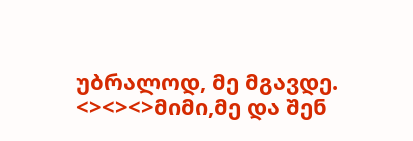უბრალოდ, მე მგავდე.
<><><>მიმი,მე და შენ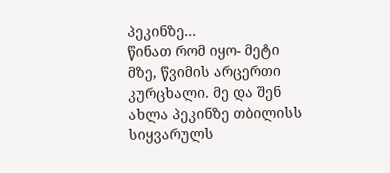პეკინზე...
წინათ რომ იყო- მეტი მზე, წვიმის არცერთი კურცხალი. მე და შენ ახლა პეკინზე თბილისს სიყვარულს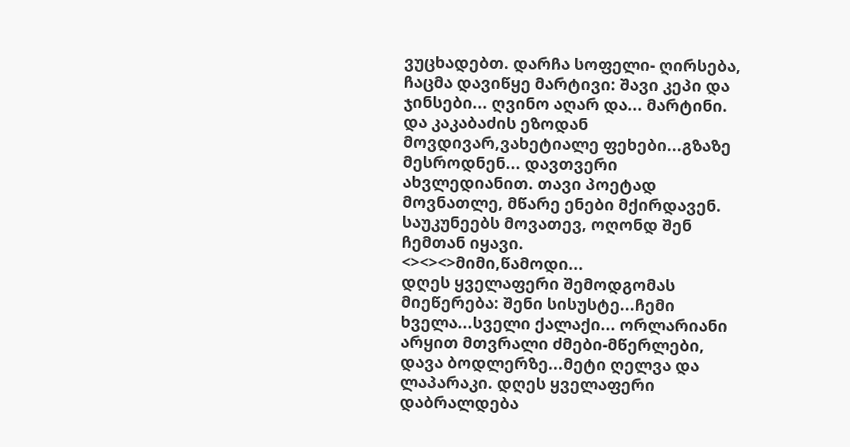ვუცხადებთ. დარჩა სოფელი- ღირსება, ჩაცმა დავიწყე მარტივი: შავი კეპი და ჯინსები... ღვინო აღარ და... მარტინი. და კაკაბაძის ეზოდან მოვდივარ,ვახეტიალე ფეხები...გზაზე მესროდნენ... დავთვერი ახვლედიანით. თავი პოეტად მოვნათლე, მწარე ენები მქირდავენ. საუკუნეებს მოვათევ, ოღონდ შენ ჩემთან იყავი.
<><><>მიმი,წამოდი...
დღეს ყველაფერი შემოდგომას მიეწერება: შენი სისუსტე...ჩემი ხველა...სველი ქალაქი... ორლარიანი არყით მთვრალი ძმები-მწერლები, დავა ბოდლერზე...მეტი ღელვა და ლაპარაკი. დღეს ყველაფერი დაბრალდება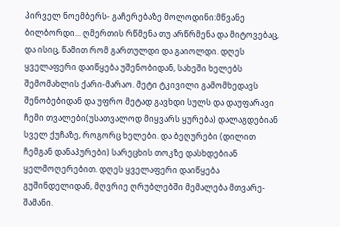პირველ ნოემბერს- გაჩერებაზე მოლოდინი:მწვანე ბილბორდი... ღმერთის რწმენა თუ არწრმენა და მიტოვებაც, და ისიც, წამით რომ გართულდი და გაიოლდი. დღეს ყველაფერი დაიწყება უშენობიდან, სახეში ხელებს შემომახლის ქარი-მარაო. მეტი ტკივილი გამომხედავს შენობებიდან და უფრო მეტად გავხდი სულს და დაუფარავი ჩემი თვალები(უსათვალოდ მიყვარს ყურება) დალაგდებიან სველ ქუჩაზე, როგორც ხელები. და ბეღურები (დილით ჩემგან დანაპურები) სარეცხის თოკზე დასხდებიან ყელმოღერებით. დღეს ყველაფერი დაიწყება გუშინდელიდან, მღვრიე ღრუბლებში მემალება მთვარე- შამანი.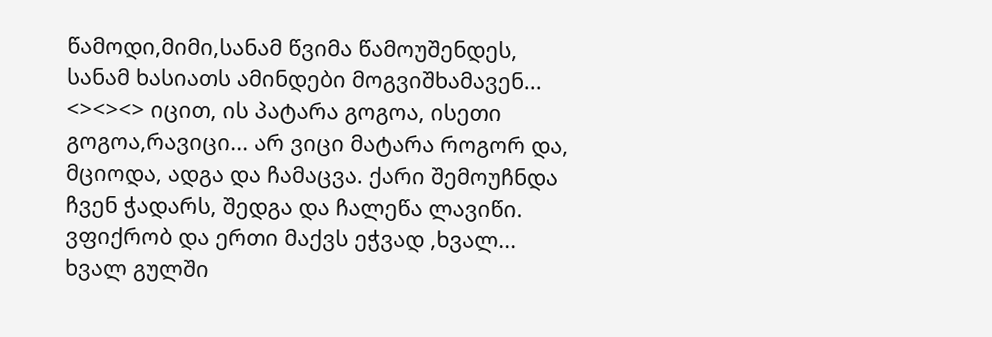წამოდი,მიმი,სანამ წვიმა წამოუშენდეს, სანამ ხასიათს ამინდები მოგვიშხამავენ...
<><><> იცით, ის პატარა გოგოა, ისეთი გოგოა,რავიცი... არ ვიცი მატარა როგორ და, მციოდა, ადგა და ჩამაცვა. ქარი შემოუჩნდა ჩვენ ჭადარს, შედგა და ჩალეწა ლავიწი. ვფიქრობ და ერთი მაქვს ეჭვად ,ხვალ... ხვალ გულში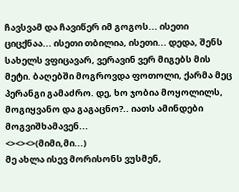ჩავსვამ და ჩავიწერ იმ გოგოს... ისეთი ციცქნაა... ისეთი თბილია, ისეთი... დედა, შენს სახელს ვფიცავარ, ვერავინ ვერ მიგებს მის მეტი. ბაღებში მოგროვდა ფოთოლი, ქარმა მეც პერანგი გამაძრო. დე, ხო ჯობია მოყოლილს, მოგიყვანო და გაგაცნო?.. იათს ამინდები მოგვიშხამავენ...
<><><>(მიმი,მი...)
მე ახლა ისევ მორისონს ვუსმენ,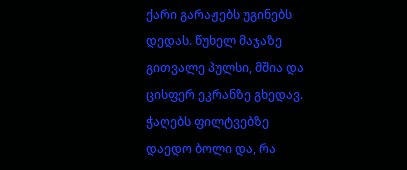ქარი გარაჟებს უგინებს დედას. წუხელ მაჯაზე გითვალე პულსი, მშია და ცისფერ ეკრანზე გხედავ. ჭაღებს ფილტვებზე დაედო ბოლი და, რა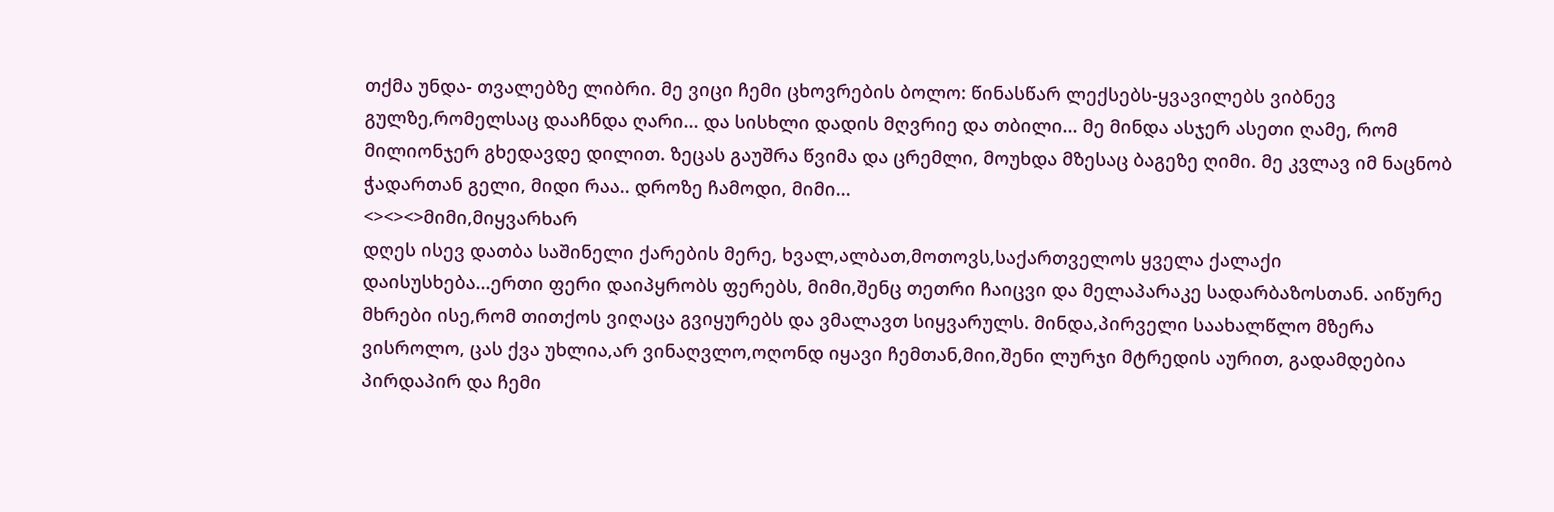თქმა უნდა- თვალებზე ლიბრი. მე ვიცი ჩემი ცხოვრების ბოლო: წინასწარ ლექსებს-ყვავილებს ვიბნევ გულზე,რომელსაც დააჩნდა ღარი... და სისხლი დადის მღვრიე და თბილი... მე მინდა ასჯერ ასეთი ღამე, რომ მილიონჯერ გხედავდე დილით. ზეცას გაუშრა წვიმა და ცრემლი, მოუხდა მზესაც ბაგეზე ღიმი. მე კვლავ იმ ნაცნობ ჭადართან გელი, მიდი რაა.. დროზე ჩამოდი, მიმი...
<><><>მიმი,მიყვარხარ
დღეს ისევ დათბა საშინელი ქარების მერე, ხვალ,ალბათ,მოთოვს,საქართველოს ყველა ქალაქი დაისუსხება...ერთი ფერი დაიპყრობს ფერებს, მიმი,შენც თეთრი ჩაიცვი და მელაპარაკე სადარბაზოსთან. აიწურე მხრები ისე,რომ თითქოს ვიღაცა გვიყურებს და ვმალავთ სიყვარულს. მინდა,პირველი საახალწლო მზერა ვისროლო, ცას ქვა უხლია,არ ვინაღვლო,ოღონდ იყავი ჩემთან,მიი,შენი ლურჯი მტრედის აურით, გადამდებია პირდაპირ და ჩემი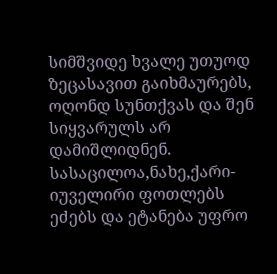სიმშვიდე ხვალე უთუოდ ზეცასავით გაიხმაურებს, ოღონდ სუნთქვას და შენ სიყვარულს არ დამიშლიდნენ. სასაცილოა,ნახე,ქარი-იუველირი ფოთლებს ეძებს და ეტანება უფრო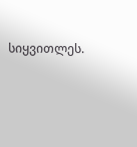სიყვითლეს.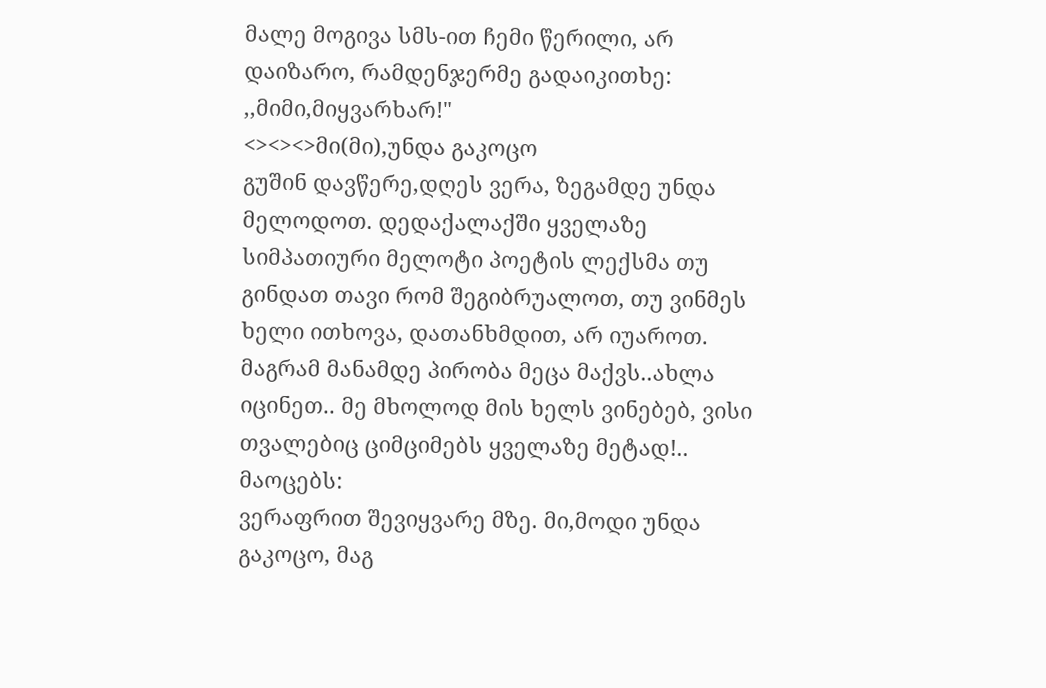მალე მოგივა სმს-ით ჩემი წერილი, არ დაიზარო, რამდენჯერმე გადაიკითხე: ,,მიმი,მიყვარხარ!"
<><><>მი(მი),უნდა გაკოცო
გუშინ დავწერე,დღეს ვერა, ზეგამდე უნდა მელოდოთ. დედაქალაქში ყველაზე სიმპათიური მელოტი პოეტის ლექსმა თუ გინდათ თავი რომ შეგიბრუალოთ, თუ ვინმეს ხელი ითხოვა, დათანხმდით, არ იუაროთ.
მაგრამ მანამდე პირობა მეცა მაქვს..ახლა იცინეთ.. მე მხოლოდ მის ხელს ვინებებ, ვისი თვალებიც ციმციმებს ყველაზე მეტად!..
მაოცებს:
ვერაფრით შევიყვარე მზე. მი,მოდი უნდა გაკოცო, მაგ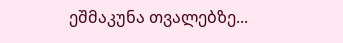ეშმაკუნა თვალებზე...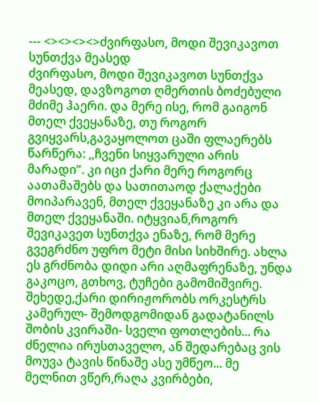--- <><><><>ძვირფასო, მოდი შევიკავოთ სუნთქვა მეასედ
ძვირფასო, მოდი შევიკავოთ სუნთქვა მეასედ, დავზოგოთ ღმერთის ბოძებული მძიმე ჰაერი. და მერე ისე, რომ გაიგონ მთელ ქვეყანაზე, თუ როგორ გვიყვარს,გავაყოლოთ ცაში ფლაერებს წარწერა: ,,ჩვენი სიყვარული არის მარადი”. კი იცი ქარი მერე როგორც აათამაშებს და სათითაოდ ქალაქები მოიპარავენ, მთელ ქვეყანაზე კი არა და მთელ ქვეყანაში. იტყვიან,როგორ შევიკავეთ სუნთქვა ენაზე, რომ მერე გვეგრძნო უფრო მეტი მისი სიხშირე. ახლა ეს გრძნობა დიდი არი აღმაფრენაზე, უნდა გაკოცო, გთხოვ, ტუჩები გამომიშვირე. შეხედე,ქარი დირიჟორობს ორკესტრს კამერულ- შემოდგომიდან გადატანილს შობის კვირაში- სველი ფოთლების... რა ძნელია ირუსთაველო, ან შედარებაც ვის მოუვა ტავის წინაშე ასე უმწეო... მე მელნით ვწერ,რაღა კვირბები,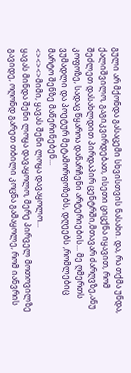გული არ მქონდა გასაცემი სხვისთვის ნასახი. და, რა თქმა უნდა, ქალიშვილო, გაგიკვირდებათ, ისეთი ციცქნა იყავით, რომ შეძლეთ დასახლდით პირდაპირ ცენტრში,მთავარ ძარღვზე,ანუ კოფოზე, სადაც წყაროა დანარჩენი არტერიების... მე ღმერთს ვუმადლი და პოეტურ მეტამორფოზებს, დღეებს ,რომლებიც მარტო შენზე მაწერინებენ...
<><><>მიმი, ყავას შენი ლოყა დავაყოლო...
ყავას მინდა შენი ლოყა დავაყოლო, მერე პირველ მოთოვილზე გავიდე, ოღონდ გარეთ თბილი კოცნა გამაყოლე, რომ იანვრის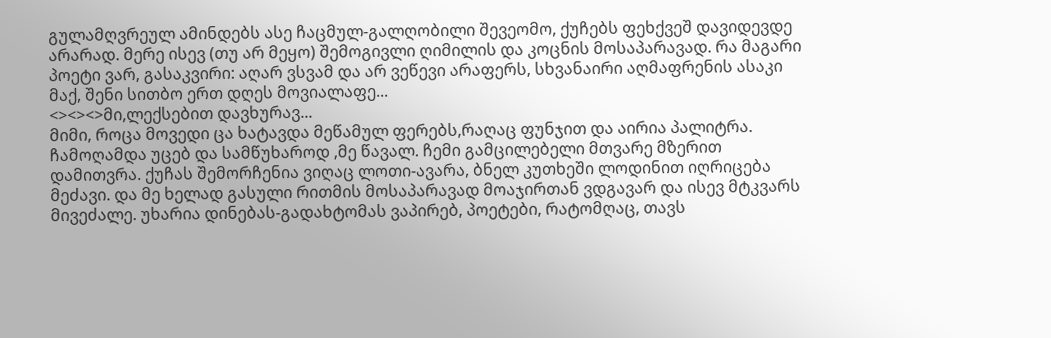გულამღვრეულ ამინდებს ასე ჩაცმულ-გალღობილი შევეომო, ქუჩებს ფეხქვეშ დავიდევდე არარად. მერე ისევ (თუ არ მეყო) შემოგივლი ღიმილის და კოცნის მოსაპარავად. რა მაგარი პოეტი ვარ, გასაკვირი: აღარ ვსვამ და არ ვეწევი არაფერს, სხვანაირი აღმაფრენის ასაკი მაქ, შენი სითბო ერთ დღეს მოვიალაფე...
<><><>მი,ლექსებით დავხურავ...
მიმი, როცა მოვედი ცა ხატავდა მეწამულ ფერებს,რაღაც ფუნჯით და აირია პალიტრა. ჩამოღამდა უცებ და სამწუხაროდ ,მე წავალ. ჩემი გამცილებელი მთვარე მზერით დამითვრა. ქუჩას შემორჩენია ვიღაც ლოთი-ავარა, ბნელ კუთხეში ლოდინით იღრიცება მეძავი. და მე ხელად გასული რითმის მოსაპარავად მოაჯირთან ვდგავარ და ისევ მტკვარს მივეძალე. უხარია დინებას-გადახტომას ვაპირებ, პოეტები, რატომღაც, თავს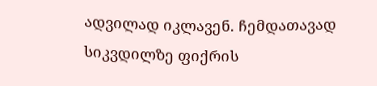ადვილად იკლავენ. ჩემდათავად სიკვდილზე ფიქრის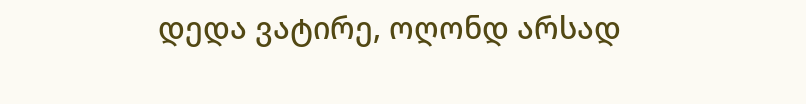დედა ვატირე, ოღონდ არსად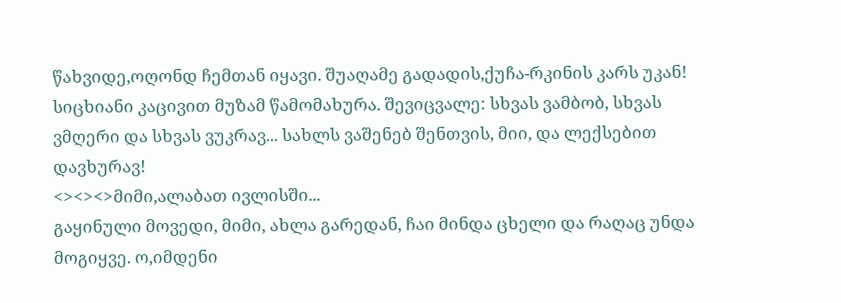წახვიდე,ოღონდ ჩემთან იყავი. შუაღამე გადადის,ქუჩა-რკინის კარს უკან! სიცხიანი კაცივით მუზამ წამომახურა. შევიცვალე: სხვას ვამბობ, სხვას ვმღერი და სხვას ვუკრავ... სახლს ვაშენებ შენთვის, მიი, და ლექსებით დავხურავ!
<><><>მიმი,ალაბათ ივლისში...
გაყინული მოვედი, მიმი, ახლა გარედან, ჩაი მინდა ცხელი და რაღაც უნდა მოგიყვე. ო,იმდენი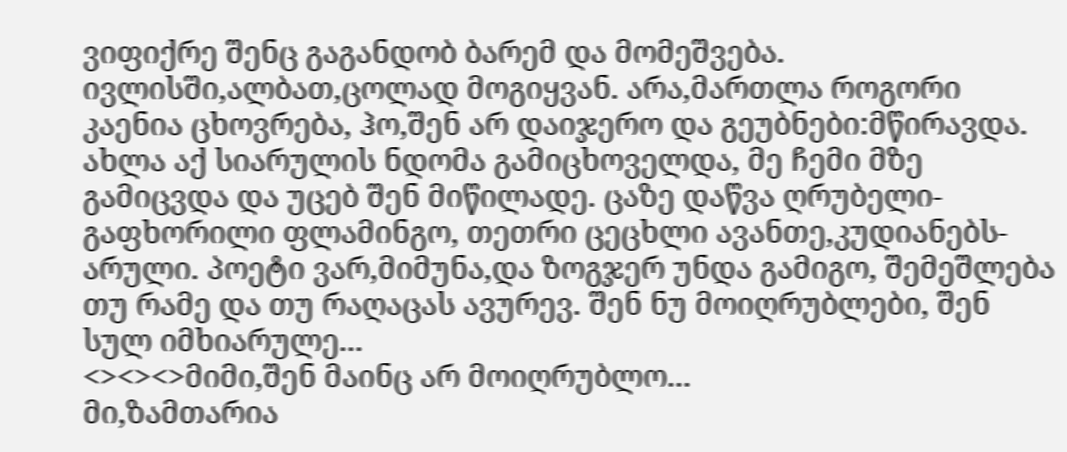ვიფიქრე შენც გაგანდობ ბარემ და მომეშვება. ივლისში,ალბათ,ცოლად მოგიყვან. არა,მართლა როგორი კაენია ცხოვრება, ჰო,შენ არ დაიჯერო და გეუბნები:მწირავდა. ახლა აქ სიარულის ნდომა გამიცხოველდა, მე ჩემი მზე გამიცვდა და უცებ შენ მიწილადე. ცაზე დაწვა ღრუბელი-გაფხორილი ფლამინგო, თეთრი ცეცხლი ავანთე,კუდიანებს-არული. პოეტი ვარ,მიმუნა,და ზოგჯერ უნდა გამიგო, შემეშლება თუ რამე და თუ რაღაცას ავურევ. შენ ნუ მოიღრუბლები, შენ სულ იმხიარულე...
<><><>მიმი,შენ მაინც არ მოიღრუბლო...
მი,ზამთარია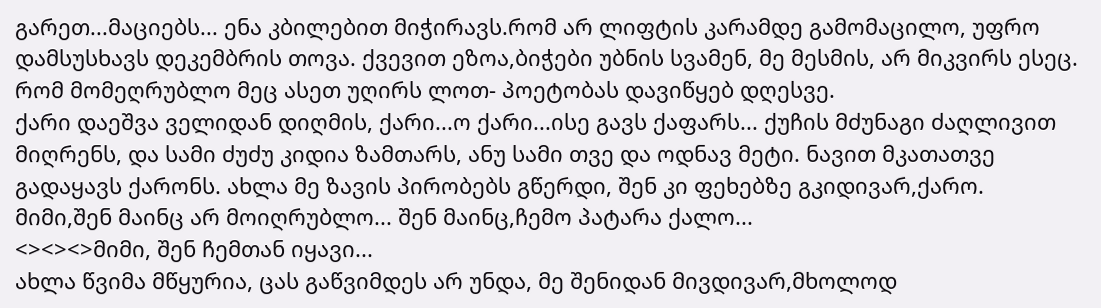გარეთ...მაციებს... ენა კბილებით მიჭირავს.რომ არ ლიფტის კარამდე გამომაცილო, უფრო დამსუსხავს დეკემბრის თოვა. ქვევით ეზოა,ბიჭები უბნის სვამენ, მე მესმის, არ მიკვირს ესეც. რომ მომეღრუბლო მეც ასეთ უღირს ლოთ- პოეტობას დავიწყებ დღესვე.
ქარი დაეშვა ველიდან დიღმის, ქარი...ო ქარი...ისე გავს ქაფარს... ქუჩის მძუნაგი ძაღლივით მიღრენს, და სამი ძუძუ კიდია ზამთარს, ანუ სამი თვე და ოდნავ მეტი. ნავით მკათათვე გადაყავს ქარონს. ახლა მე ზავის პირობებს გწერდი, შენ კი ფეხებზე გკიდივარ,ქარო.
მიმი,შენ მაინც არ მოიღრუბლო... შენ მაინც,ჩემო პატარა ქალო...
<><><>მიმი, შენ ჩემთან იყავი...
ახლა წვიმა მწყურია, ცას გაწვიმდეს არ უნდა, მე შენიდან მივდივარ,მხოლოდ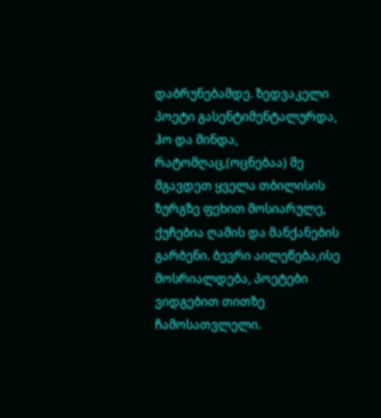დაბრუნებამდე. ზედვაკელი პოეტი გასენტიმენტალურდა, ჰო და მინდა, რატომღაც,(ოცნებაა) მე მგავდეთ ყველა თბილისის ზურგზე ფეხით მოსიარულე, ქუჩებია ღამის და მანქანების გარბენი. ბევრი აილეწება,ისე მოსრიალდება, პოეტები ვიდგებით თითზე ჩამოსათვლელი.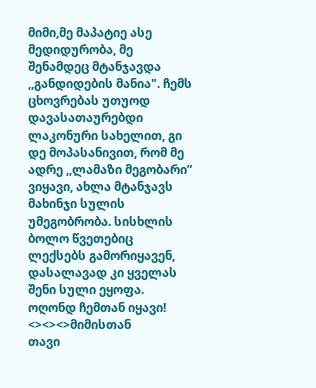მიმი,მე მაპატიე ასე მედიდურობა, მე შენამდეც მტანჯავდა ,,განდიდების მანია". ჩემს ცხოვრებას უთუოდ დავასათაურებდი ლაკონური სახელით, გი დე მოპასანივით, რომ მე ადრე ,,ლამაზი მეგობარი” ვიყავი, ახლა მტანჯავს მახინჯი სულის უმეგობრობა. სისხლის ბოლო წვეთებიც ლექსებს გამორიყავენ, დასალავად კი ყველას შენი სული ეყოფა. ოღონდ ჩემთან იყავი!
<><><>მიმისთან
თავი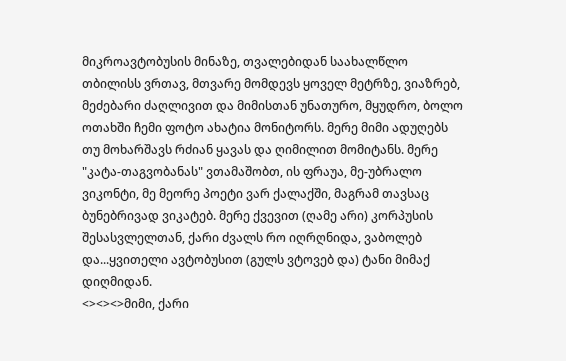მიკროავტობუსის მინაზე, თვალებიდან საახალწლო თბილისს ვრთავ, მთვარე მომდევს ყოველ მეტრზე, ვიაზრებ, მეძებარი ძაღლივით და მიმისთან უნათურო, მყუდრო, ბოლო ოთახში ჩემი ფოტო ახატია მონიტორს. მერე მიმი ადუღებს თუ მოხარშავს რძიან ყავას და ღიმილით მომიტანს. მერე "კატა-თაგვობანას" ვთამაშობთ, ის ფრაუა, მე-უბრალო ვიკონტი, მე მეორე პოეტი ვარ ქალაქში, მაგრამ თავსაც ბუნებრივად ვიკატებ. მერე ქვევით (ღამე არი) კორპუსის შესასვლელთან, ქარი ძვალს რო იღრღნიდა, ვაბოლებ და...ყვითელი ავტობუსით (გულს ვტოვებ და) ტანი მიმაქ დიღმიდან.
<><><>მიმი, ქარი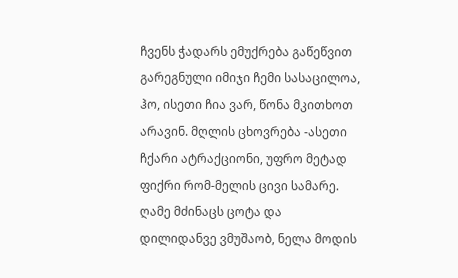ჩვენს ჭადარს ემუქრება გაწეწვით
გარეგნული იმიჯი ჩემი სასაცილოა, ჰო, ისეთი ჩია ვარ, წონა მკითხოთ არავინ. მღლის ცხოვრება -ასეთი ჩქარი ატრაქციონი, უფრო მეტად ფიქრი რომ-მელის ცივი სამარე. ღამე მძინაცს ცოტა და დილიდანვე ვმუშაობ, ნელა მოდის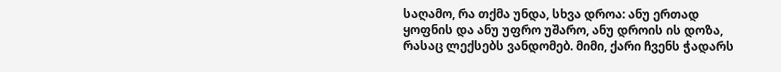საღამო, რა თქმა უნდა, სხვა დროა: ანუ ერთად ყოფნის და ანუ უფრო უშარო, ანუ დროის ის დოზა, რასაც ლექსებს ვანდომებ. მიმი, ქარი ჩვენს ჭადარს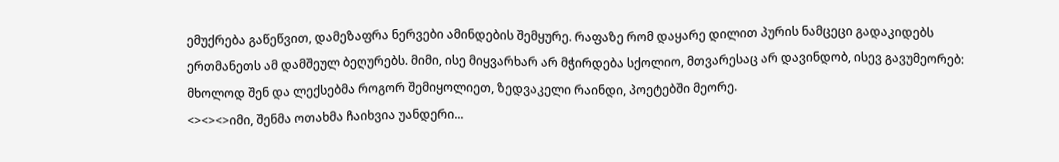ემუქრება გაწეწვით, დამეზაფრა ნერვები ამინდების შემყურე. რაფაზე რომ დაყარე დილით პურის ნამცეცი გადაკიდებს ერთმანეთს ამ დამშეულ ბეღურებს. მიმი, ისე მიყვარხარ არ მჭირდება სქოლიო, მთვარესაც არ დავინდობ, ისევ გავუმეორებ: მხოლოდ შენ და ლექსებმა როგორ შემიყოლიეთ, ზედვაკელი რაინდი, პოეტებში მეორე.
<><><>იმი, შენმა ოთახმა ჩაიხვია უანდერი...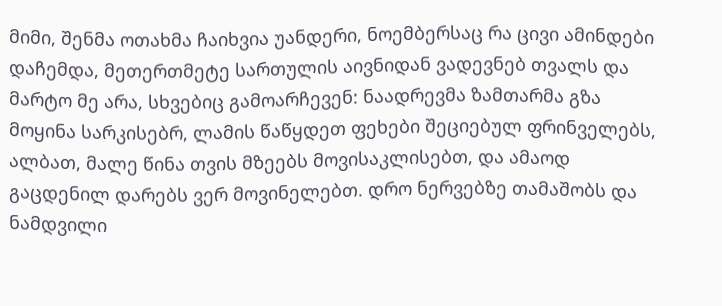მიმი, შენმა ოთახმა ჩაიხვია უანდერი, ნოემბერსაც რა ცივი ამინდები დაჩემდა, მეთერთმეტე სართულის აივნიდან ვადევნებ თვალს და მარტო მე არა, სხვებიც გამოარჩევენ: ნაადრევმა ზამთარმა გზა მოყინა სარკისებრ, ლამის წაწყდეთ ფეხები შეციებულ ფრინველებს, ალბათ, მალე წინა თვის მზეებს მოვისაკლისებთ, და ამაოდ გაცდენილ დარებს ვერ მოვინელებთ. დრო ნერვებზე თამაშობს და ნამდვილი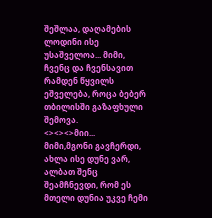შეშლაა, დაღამების ლოდინი ისე უსაშველოა... მიმი, ჩვენც და ჩვენსავით რამდენ წყვილს ეშველება, როცა ბებერ თბილისში გაზაფხული შემოვა.
<><><>მიი...
მიმი,მგონი გავჩერდი, ახლა ისე დუნე ვარ, ალბათ შენც შეამჩნევდი, რომ ეს მთელი დუნია უკვე ჩემი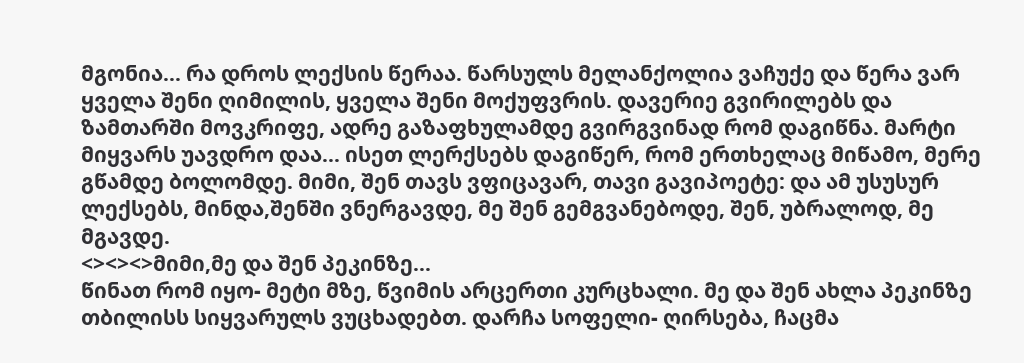მგონია... რა დროს ლექსის წერაა. წარსულს მელანქოლია ვაჩუქე და წერა ვარ ყველა შენი ღიმილის, ყველა შენი მოქუფვრის. დავერიე გვირილებს და ზამთარში მოვკრიფე, ადრე გაზაფხულამდე გვირგვინად რომ დაგიწნა. მარტი მიყვარს უავდრო დაა... ისეთ ლერქსებს დაგიწერ, რომ ერთხელაც მიწამო, მერე გწამდე ბოლომდე. მიმი, შენ თავს ვფიცავარ, თავი გავიპოეტე: და ამ უსუსურ ლექსებს, მინდა,შენში ვნერგავდე, მე შენ გემგვანებოდე, შენ, უბრალოდ, მე მგავდე.
<><><>მიმი,მე და შენ პეკინზე...
წინათ რომ იყო- მეტი მზე, წვიმის არცერთი კურცხალი. მე და შენ ახლა პეკინზე თბილისს სიყვარულს ვუცხადებთ. დარჩა სოფელი- ღირსება, ჩაცმა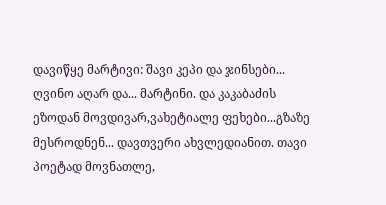დავიწყე მარტივი: შავი კეპი და ჯინსები... ღვინო აღარ და... მარტინი. და კაკაბაძის ეზოდან მოვდივარ,ვახეტიალე ფეხები...გზაზე მესროდნენ... დავთვერი ახვლედიანით. თავი პოეტად მოვნათლე,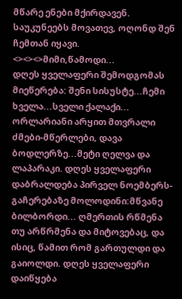მწარე ენები მქირდავენ. საუკუნეებს მოვათევ, ოღონდ შენ ჩემთან იყავი.
<><><>მიმი,წამოდი...
დღეს ყველაფერი შემოდგომას მიეწერება: შენი სისუსტე...ჩემი ხველა...სველი ქალაქი... ორლარიანი არყით მთვრალი ძმები-მწერლები, დავა ბოდლერზე...მეტი ღელვა და ლაპარაკი. დღეს ყველაფერი დაბრალდება პირველ ნოემბერს- გაჩერებაზე მოლოდინი:მწვანე ბილბორდი... ღმერთის რწმენა თუ არწრმენა და მიტოვებაც, და ისიც, წამით რომ გართულდი და გაიოლდი. დღეს ყველაფერი დაიწყება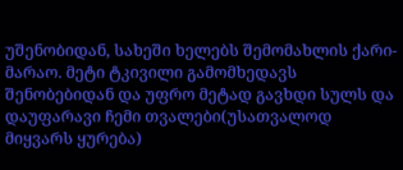უშენობიდან, სახეში ხელებს შემომახლის ქარი-მარაო. მეტი ტკივილი გამომხედავს შენობებიდან და უფრო მეტად გავხდი სულს და დაუფარავი ჩემი თვალები(უსათვალოდ მიყვარს ყურება)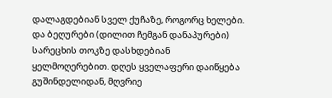დალაგდებიან სველ ქუჩაზე, როგორც ხელები. და ბეღურები (დილით ჩემგან დანაპურები) სარეცხის თოკზე დასხდებიან ყელმოღერებით. დღეს ყველაფერი დაიწყება გუშინდელიდან, მღვრიე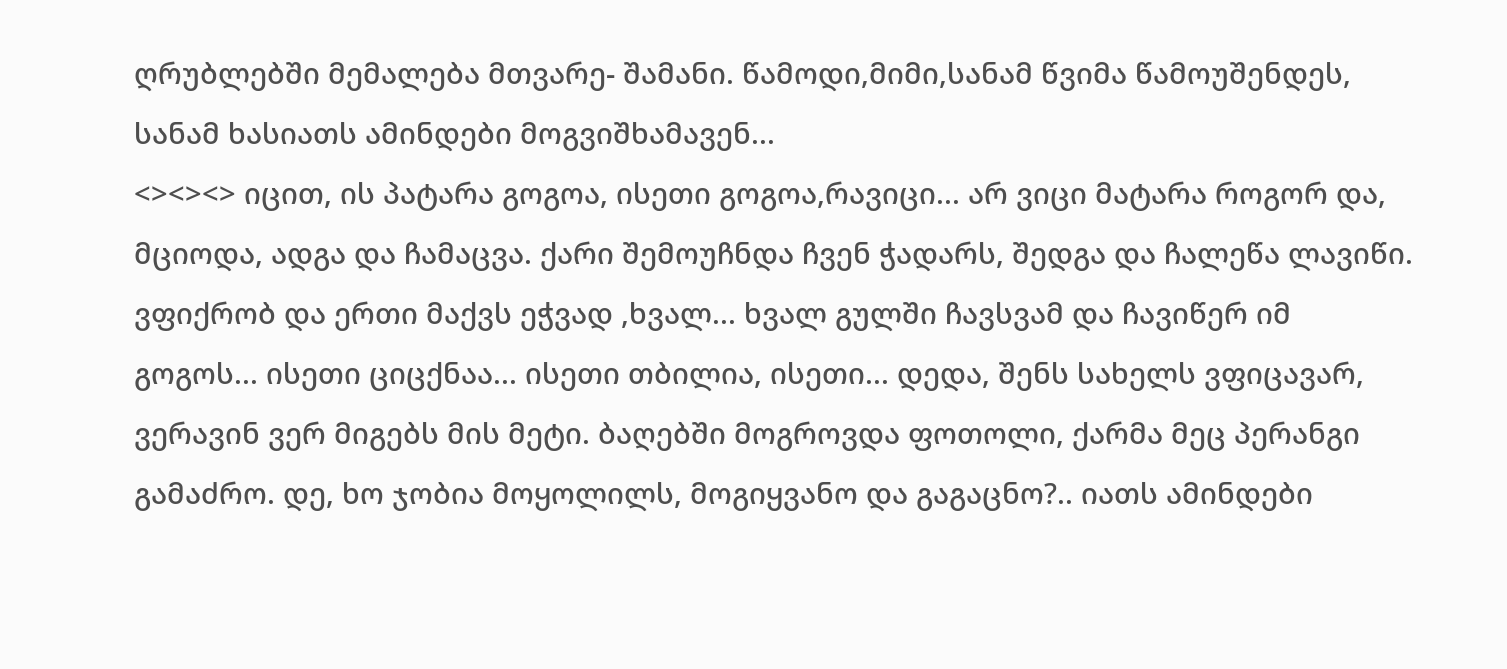ღრუბლებში მემალება მთვარე- შამანი. წამოდი,მიმი,სანამ წვიმა წამოუშენდეს, სანამ ხასიათს ამინდები მოგვიშხამავენ...
<><><> იცით, ის პატარა გოგოა, ისეთი გოგოა,რავიცი... არ ვიცი მატარა როგორ და, მციოდა, ადგა და ჩამაცვა. ქარი შემოუჩნდა ჩვენ ჭადარს, შედგა და ჩალეწა ლავიწი. ვფიქრობ და ერთი მაქვს ეჭვად ,ხვალ... ხვალ გულში ჩავსვამ და ჩავიწერ იმ გოგოს... ისეთი ციცქნაა... ისეთი თბილია, ისეთი... დედა, შენს სახელს ვფიცავარ, ვერავინ ვერ მიგებს მის მეტი. ბაღებში მოგროვდა ფოთოლი, ქარმა მეც პერანგი გამაძრო. დე, ხო ჯობია მოყოლილს, მოგიყვანო და გაგაცნო?.. იათს ამინდები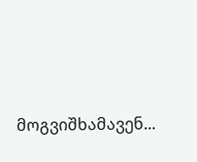მოგვიშხამავენ...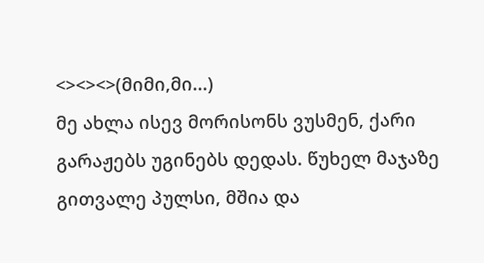<><><>(მიმი,მი...)
მე ახლა ისევ მორისონს ვუსმენ, ქარი გარაჟებს უგინებს დედას. წუხელ მაჯაზე გითვალე პულსი, მშია და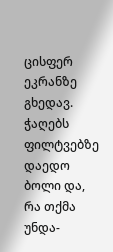ცისფერ ეკრანზე გხედავ. ჭაღებს ფილტვებზე დაედო ბოლი და, რა თქმა უნდა-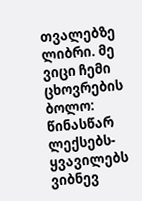თვალებზე ლიბრი. მე ვიცი ჩემი ცხოვრების ბოლო: წინასწარ ლექსებს-ყვავილებს ვიბნევ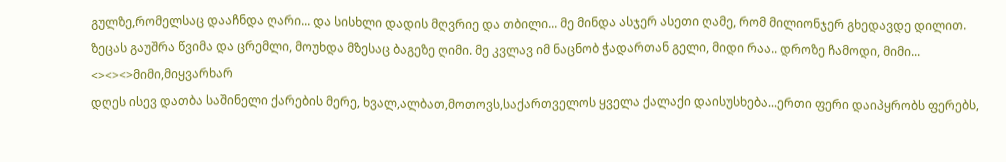გულზე,რომელსაც დააჩნდა ღარი... და სისხლი დადის მღვრიე და თბილი... მე მინდა ასჯერ ასეთი ღამე, რომ მილიონჯერ გხედავდე დილით. ზეცას გაუშრა წვიმა და ცრემლი, მოუხდა მზესაც ბაგეზე ღიმი. მე კვლავ იმ ნაცნობ ჭადართან გელი, მიდი რაა.. დროზე ჩამოდი, მიმი...
<><><>მიმი,მიყვარხარ
დღეს ისევ დათბა საშინელი ქარების მერე, ხვალ,ალბათ,მოთოვს,საქართველოს ყველა ქალაქი დაისუსხება...ერთი ფერი დაიპყრობს ფერებს,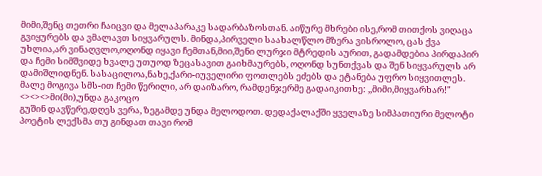მიმი,შენც თეთრი ჩაიცვი და მელაპარაკე სადარბაზოსთან. აიწურე მხრები ისე,რომ თითქოს ვიღაცა გვიყურებს და ვმალავთ სიყვარულს. მინდა,პირველი საახალწლო მზერა ვისროლო, ცას ქვა უხლია,არ ვინაღვლო,ოღონდ იყავი ჩემთან,მიი,შენი ლურჯი მტრედის აურით, გადამდებია პირდაპირ და ჩემი სიმშვიდე ხვალე უთუოდ ზეცასავით გაიხმაურებს, ოღონდ სუნთქვას და შენ სიყვარულს არ დამიშლიდნენ. სასაცილოა,ნახე,ქარი-იუველირი ფოთლებს ეძებს და ეტანება უფრო სიყვითლეს. მალე მოგივა სმს-ით ჩემი წერილი, არ დაიზარო, რამდენჯერმე გადაიკითხე: ,,მიმი,მიყვარხარ!"
<><><>მი(მი),უნდა გაკოცო
გუშინ დავწერე,დღეს ვერა, ზეგამდე უნდა მელოდოთ. დედაქალაქში ყველაზე სიმპათიური მელოტი პოეტის ლექსმა თუ გინდათ თავი რომ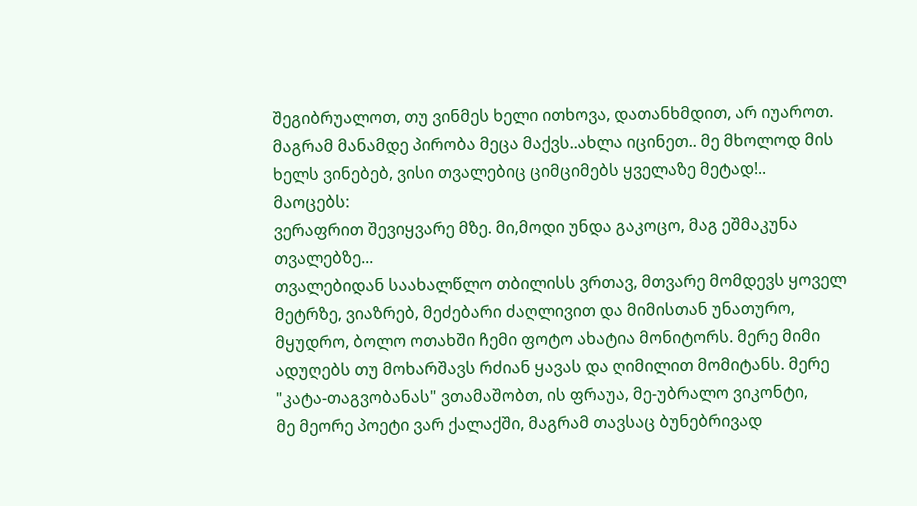შეგიბრუალოთ, თუ ვინმეს ხელი ითხოვა, დათანხმდით, არ იუაროთ.
მაგრამ მანამდე პირობა მეცა მაქვს..ახლა იცინეთ.. მე მხოლოდ მის ხელს ვინებებ, ვისი თვალებიც ციმციმებს ყველაზე მეტად!..
მაოცებს:
ვერაფრით შევიყვარე მზე. მი,მოდი უნდა გაკოცო, მაგ ეშმაკუნა თვალებზე...
თვალებიდან საახალწლო თბილისს ვრთავ, მთვარე მომდევს ყოველ მეტრზე, ვიაზრებ, მეძებარი ძაღლივით და მიმისთან უნათურო, მყუდრო, ბოლო ოთახში ჩემი ფოტო ახატია მონიტორს. მერე მიმი ადუღებს თუ მოხარშავს რძიან ყავას და ღიმილით მომიტანს. მერე "კატა-თაგვობანას" ვთამაშობთ, ის ფრაუა, მე-უბრალო ვიკონტი,
მე მეორე პოეტი ვარ ქალაქში, მაგრამ თავსაც ბუნებრივად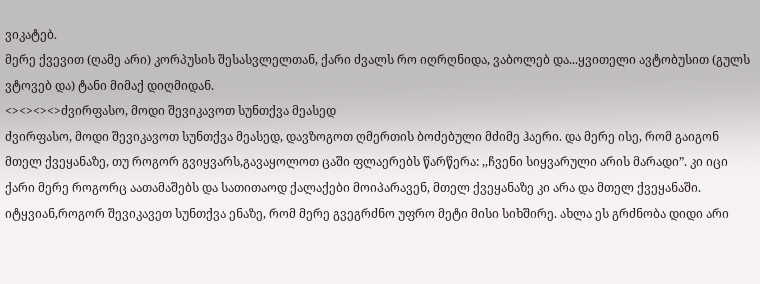ვიკატებ.
მერე ქვევით (ღამე არი) კორპუსის შესასვლელთან, ქარი ძვალს რო იღრღნიდა, ვაბოლებ და...ყვითელი ავტობუსით (გულს ვტოვებ და) ტანი მიმაქ დიღმიდან.
<><><><>ძვირფასო, მოდი შევიკავოთ სუნთქვა მეასედ
ძვირფასო, მოდი შევიკავოთ სუნთქვა მეასედ, დავზოგოთ ღმერთის ბოძებული მძიმე ჰაერი. და მერე ისე, რომ გაიგონ მთელ ქვეყანაზე, თუ როგორ გვიყვარს,გავაყოლოთ ცაში ფლაერებს წარწერა: ,,ჩვენი სიყვარული არის მარადი”. კი იცი ქარი მერე როგორც აათამაშებს და სათითაოდ ქალაქები მოიპარავენ, მთელ ქვეყანაზე კი არა და მთელ ქვეყანაში. იტყვიან,როგორ შევიკავეთ სუნთქვა ენაზე, რომ მერე გვეგრძნო უფრო მეტი მისი სიხშირე. ახლა ეს გრძნობა დიდი არი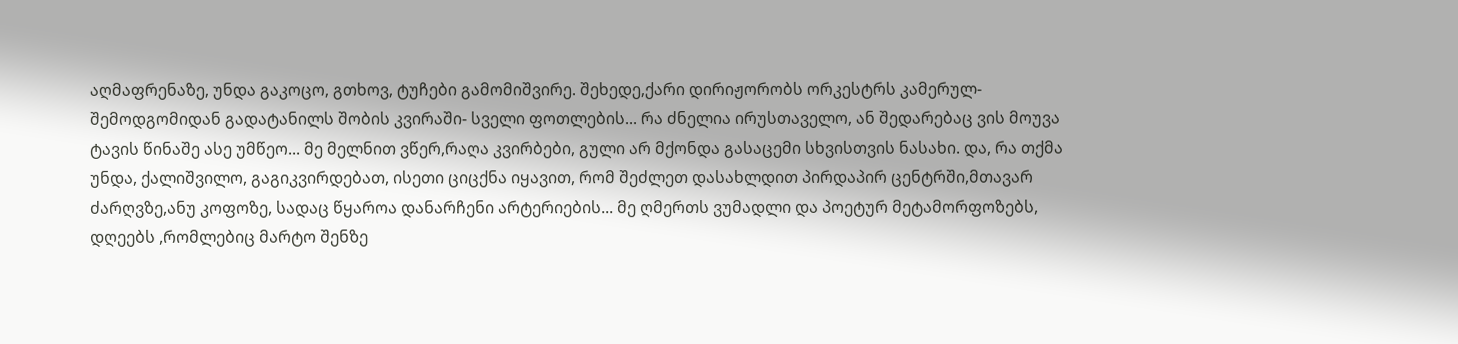აღმაფრენაზე, უნდა გაკოცო, გთხოვ, ტუჩები გამომიშვირე. შეხედე,ქარი დირიჟორობს ორკესტრს კამერულ- შემოდგომიდან გადატანილს შობის კვირაში- სველი ფოთლების... რა ძნელია ირუსთაველო, ან შედარებაც ვის მოუვა ტავის წინაშე ასე უმწეო... მე მელნით ვწერ,რაღა კვირბები, გული არ მქონდა გასაცემი სხვისთვის ნასახი. და, რა თქმა უნდა, ქალიშვილო, გაგიკვირდებათ, ისეთი ციცქნა იყავით, რომ შეძლეთ დასახლდით პირდაპირ ცენტრში,მთავარ ძარღვზე,ანუ კოფოზე, სადაც წყაროა დანარჩენი არტერიების... მე ღმერთს ვუმადლი და პოეტურ მეტამორფოზებს, დღეებს ,რომლებიც მარტო შენზე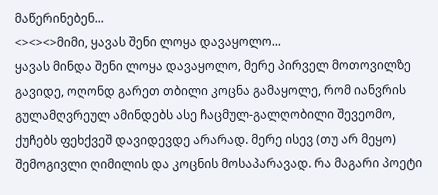მაწერინებენ...
<><><>მიმი, ყავას შენი ლოყა დავაყოლო...
ყავას მინდა შენი ლოყა დავაყოლო, მერე პირველ მოთოვილზე გავიდე, ოღონდ გარეთ თბილი კოცნა გამაყოლე, რომ იანვრის გულამღვრეულ ამინდებს ასე ჩაცმულ-გალღობილი შევეომო, ქუჩებს ფეხქვეშ დავიდევდე არარად. მერე ისევ (თუ არ მეყო) შემოგივლი ღიმილის და კოცნის მოსაპარავად. რა მაგარი პოეტი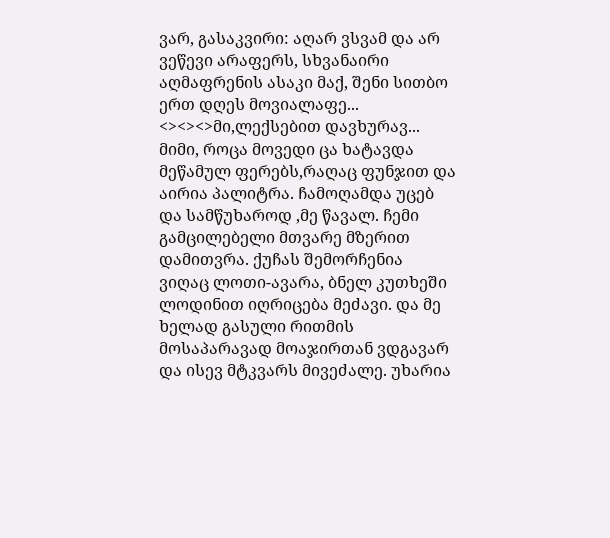ვარ, გასაკვირი: აღარ ვსვამ და არ ვეწევი არაფერს, სხვანაირი აღმაფრენის ასაკი მაქ, შენი სითბო ერთ დღეს მოვიალაფე...
<><><>მი,ლექსებით დავხურავ...
მიმი, როცა მოვედი ცა ხატავდა მეწამულ ფერებს,რაღაც ფუნჯით და აირია პალიტრა. ჩამოღამდა უცებ და სამწუხაროდ ,მე წავალ. ჩემი გამცილებელი მთვარე მზერით დამითვრა. ქუჩას შემორჩენია ვიღაც ლოთი-ავარა, ბნელ კუთხეში ლოდინით იღრიცება მეძავი. და მე ხელად გასული რითმის მოსაპარავად მოაჯირთან ვდგავარ და ისევ მტკვარს მივეძალე. უხარია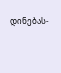დინებას-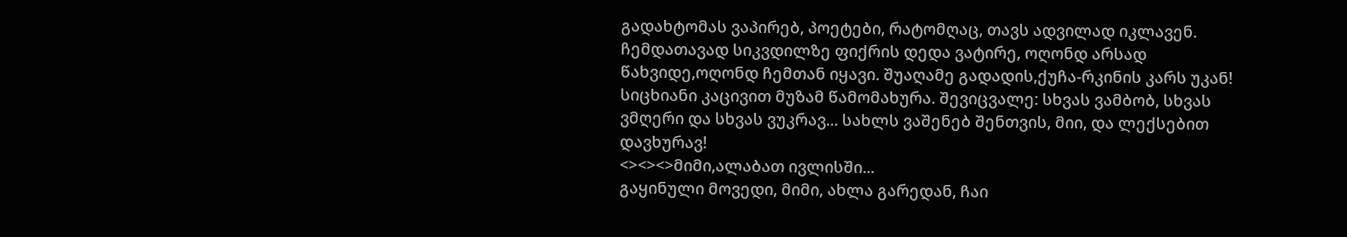გადახტომას ვაპირებ, პოეტები, რატომღაც, თავს ადვილად იკლავენ. ჩემდათავად სიკვდილზე ფიქრის დედა ვატირე, ოღონდ არსად წახვიდე,ოღონდ ჩემთან იყავი. შუაღამე გადადის,ქუჩა-რკინის კარს უკან! სიცხიანი კაცივით მუზამ წამომახურა. შევიცვალე: სხვას ვამბობ, სხვას ვმღერი და სხვას ვუკრავ... სახლს ვაშენებ შენთვის, მიი, და ლექსებით დავხურავ!
<><><>მიმი,ალაბათ ივლისში...
გაყინული მოვედი, მიმი, ახლა გარედან, ჩაი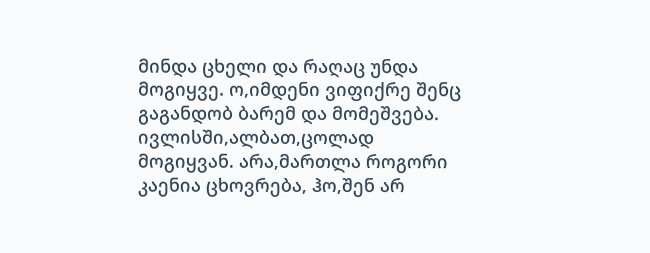მინდა ცხელი და რაღაც უნდა მოგიყვე. ო,იმდენი ვიფიქრე შენც გაგანდობ ბარემ და მომეშვება. ივლისში,ალბათ,ცოლად მოგიყვან. არა,მართლა როგორი კაენია ცხოვრება, ჰო,შენ არ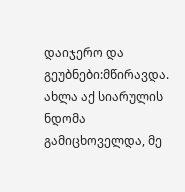დაიჯერო და გეუბნები:მწირავდა. ახლა აქ სიარულის ნდომა გამიცხოველდა, მე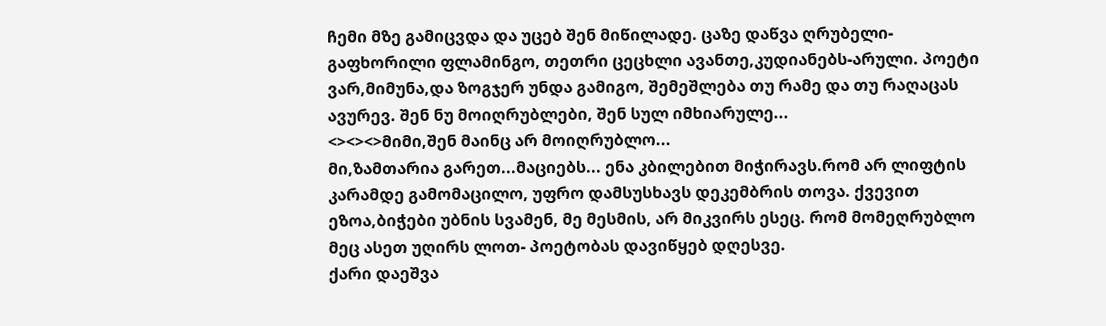ჩემი მზე გამიცვდა და უცებ შენ მიწილადე. ცაზე დაწვა ღრუბელი-გაფხორილი ფლამინგო, თეთრი ცეცხლი ავანთე,კუდიანებს-არული. პოეტი ვარ,მიმუნა,და ზოგჯერ უნდა გამიგო, შემეშლება თუ რამე და თუ რაღაცას ავურევ. შენ ნუ მოიღრუბლები, შენ სულ იმხიარულე...
<><><>მიმი,შენ მაინც არ მოიღრუბლო...
მი,ზამთარია გარეთ...მაციებს... ენა კბილებით მიჭირავს.რომ არ ლიფტის კარამდე გამომაცილო, უფრო დამსუსხავს დეკემბრის თოვა. ქვევით ეზოა,ბიჭები უბნის სვამენ, მე მესმის, არ მიკვირს ესეც. რომ მომეღრუბლო მეც ასეთ უღირს ლოთ- პოეტობას დავიწყებ დღესვე.
ქარი დაეშვა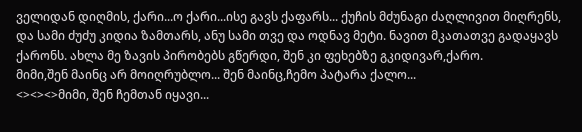ველიდან დიღმის, ქარი...ო ქარი...ისე გავს ქაფარს... ქუჩის მძუნაგი ძაღლივით მიღრენს, და სამი ძუძუ კიდია ზამთარს, ანუ სამი თვე და ოდნავ მეტი. ნავით მკათათვე გადაყავს ქარონს. ახლა მე ზავის პირობებს გწერდი, შენ კი ფეხებზე გკიდივარ,ქარო.
მიმი,შენ მაინც არ მოიღრუბლო... შენ მაინც,ჩემო პატარა ქალო...
<><><>მიმი, შენ ჩემთან იყავი...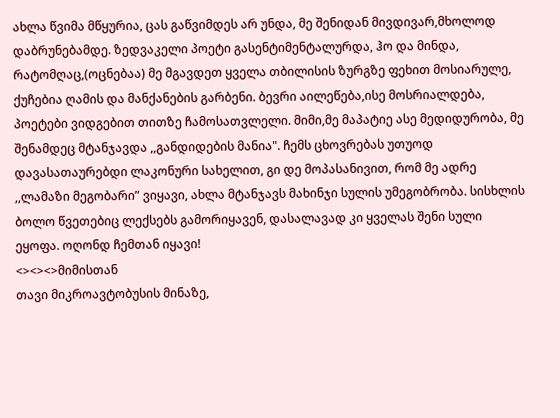ახლა წვიმა მწყურია, ცას გაწვიმდეს არ უნდა, მე შენიდან მივდივარ,მხოლოდ დაბრუნებამდე. ზედვაკელი პოეტი გასენტიმენტალურდა, ჰო და მინდა, რატომღაც,(ოცნებაა) მე მგავდეთ ყველა თბილისის ზურგზე ფეხით მოსიარულე, ქუჩებია ღამის და მანქანების გარბენი. ბევრი აილეწება,ისე მოსრიალდება, პოეტები ვიდგებით თითზე ჩამოსათვლელი. მიმი,მე მაპატიე ასე მედიდურობა, მე შენამდეც მტანჯავდა ,,განდიდების მანია". ჩემს ცხოვრებას უთუოდ დავასათაურებდი ლაკონური სახელით, გი დე მოპასანივით, რომ მე ადრე ,,ლამაზი მეგობარი” ვიყავი, ახლა მტანჯავს მახინჯი სულის უმეგობრობა. სისხლის ბოლო წვეთებიც ლექსებს გამორიყავენ, დასალავად კი ყველას შენი სული ეყოფა. ოღონდ ჩემთან იყავი!
<><><>მიმისთან
თავი მიკროავტობუსის მინაზე,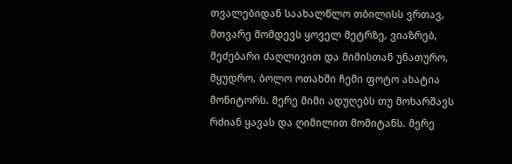თვალებიდან საახალწლო თბილისს ვრთავ, მთვარე მომდევს ყოველ მეტრზე, ვიაზრებ, მეძებარი ძაღლივით და მიმისთან უნათურო, მყუდრო, ბოლო ოთახში ჩემი ფოტო ახატია მონიტორს. მერე მიმი ადუღებს თუ მოხარშავს რძიან ყავას და ღიმილით მომიტანს. მერე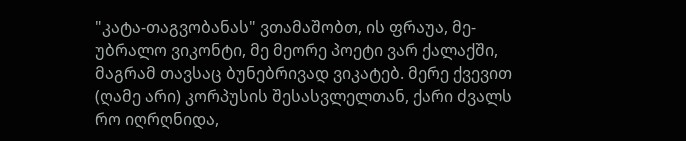"კატა-თაგვობანას" ვთამაშობთ, ის ფრაუა, მე-უბრალო ვიკონტი, მე მეორე პოეტი ვარ ქალაქში, მაგრამ თავსაც ბუნებრივად ვიკატებ. მერე ქვევით (ღამე არი) კორპუსის შესასვლელთან, ქარი ძვალს რო იღრღნიდა,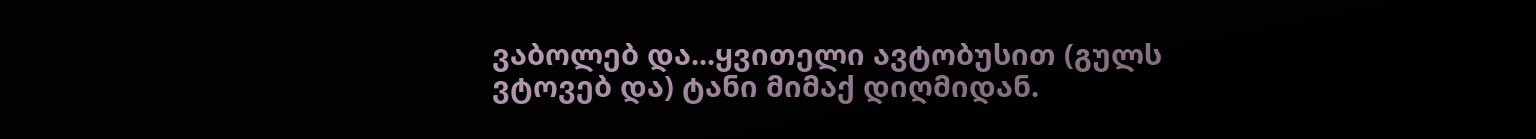ვაბოლებ და...ყვითელი ავტობუსით (გულს ვტოვებ და) ტანი მიმაქ დიღმიდან.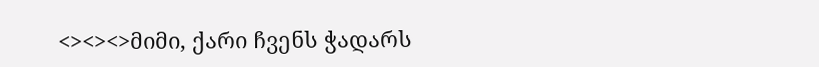<><><>მიმი, ქარი ჩვენს ჭადარს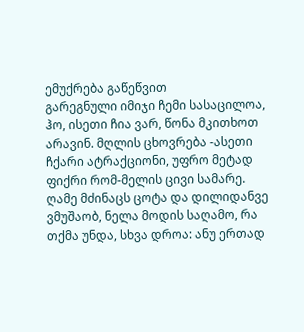ემუქრება გაწეწვით
გარეგნული იმიჯი ჩემი სასაცილოა, ჰო, ისეთი ჩია ვარ, წონა მკითხოთ არავინ. მღლის ცხოვრება -ასეთი ჩქარი ატრაქციონი, უფრო მეტად ფიქრი რომ-მელის ცივი სამარე. ღამე მძინაცს ცოტა და დილიდანვე ვმუშაობ, ნელა მოდის საღამო, რა თქმა უნდა, სხვა დროა: ანუ ერთად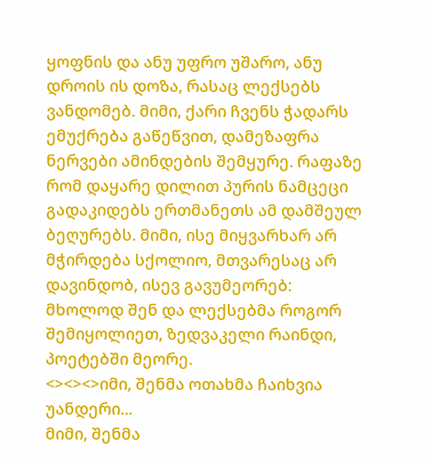ყოფნის და ანუ უფრო უშარო, ანუ დროის ის დოზა, რასაც ლექსებს ვანდომებ. მიმი, ქარი ჩვენს ჭადარს ემუქრება გაწეწვით, დამეზაფრა ნერვები ამინდების შემყურე. რაფაზე რომ დაყარე დილით პურის ნამცეცი გადაკიდებს ერთმანეთს ამ დამშეულ ბეღურებს. მიმი, ისე მიყვარხარ არ მჭირდება სქოლიო, მთვარესაც არ დავინდობ, ისევ გავუმეორებ: მხოლოდ შენ და ლექსებმა როგორ შემიყოლიეთ, ზედვაკელი რაინდი, პოეტებში მეორე.
<><><>იმი, შენმა ოთახმა ჩაიხვია უანდერი...
მიმი, შენმა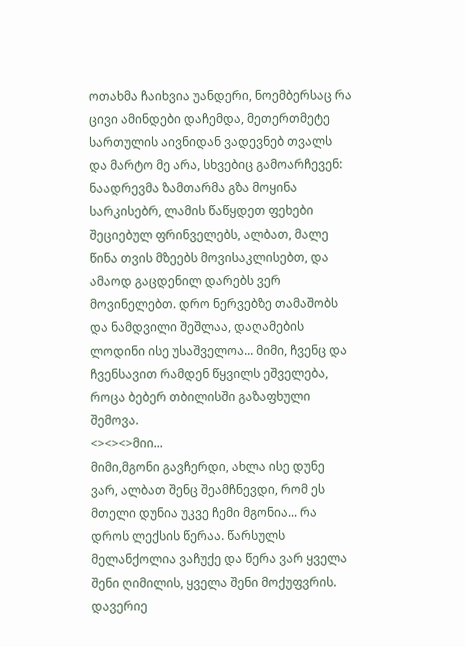ოთახმა ჩაიხვია უანდერი, ნოემბერსაც რა ცივი ამინდები დაჩემდა, მეთერთმეტე სართულის აივნიდან ვადევნებ თვალს და მარტო მე არა, სხვებიც გამოარჩევენ: ნაადრევმა ზამთარმა გზა მოყინა სარკისებრ, ლამის წაწყდეთ ფეხები შეციებულ ფრინველებს, ალბათ, მალე წინა თვის მზეებს მოვისაკლისებთ, და ამაოდ გაცდენილ დარებს ვერ მოვინელებთ. დრო ნერვებზე თამაშობს და ნამდვილი შეშლაა, დაღამების ლოდინი ისე უსაშველოა... მიმი, ჩვენც და ჩვენსავით რამდენ წყვილს ეშველება, როცა ბებერ თბილისში გაზაფხული შემოვა.
<><><>მიი...
მიმი,მგონი გავჩერდი, ახლა ისე დუნე ვარ, ალბათ შენც შეამჩნევდი, რომ ეს მთელი დუნია უკვე ჩემი მგონია... რა დროს ლექსის წერაა. წარსულს მელანქოლია ვაჩუქე და წერა ვარ ყველა შენი ღიმილის, ყველა შენი მოქუფვრის. დავერიე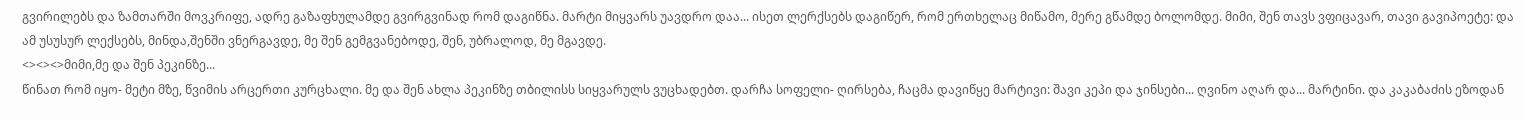გვირილებს და ზამთარში მოვკრიფე, ადრე გაზაფხულამდე გვირგვინად რომ დაგიწნა. მარტი მიყვარს უავდრო დაა... ისეთ ლერქსებს დაგიწერ, რომ ერთხელაც მიწამო, მერე გწამდე ბოლომდე. მიმი, შენ თავს ვფიცავარ, თავი გავიპოეტე: და ამ უსუსურ ლექსებს, მინდა,შენში ვნერგავდე, მე შენ გემგვანებოდე, შენ, უბრალოდ, მე მგავდე.
<><><>მიმი,მე და შენ პეკინზე...
წინათ რომ იყო- მეტი მზე, წვიმის არცერთი კურცხალი. მე და შენ ახლა პეკინზე თბილისს სიყვარულს ვუცხადებთ. დარჩა სოფელი- ღირსება, ჩაცმა დავიწყე მარტივი: შავი კეპი და ჯინსები... ღვინო აღარ და... მარტინი. და კაკაბაძის ეზოდან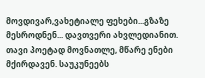მოვდივარ,ვახეტიალე ფეხები...გზაზე მესროდნენ... დავთვერი ახვლედიანით. თავი პოეტად მოვნათლე, მწარე ენები მქირდავენ. საუკუნეებს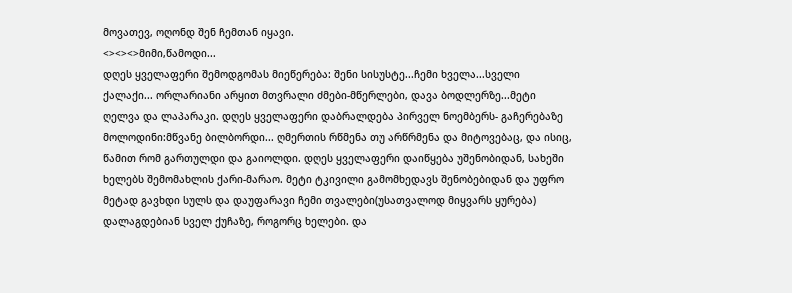მოვათევ, ოღონდ შენ ჩემთან იყავი.
<><><>მიმი,წამოდი...
დღეს ყველაფერი შემოდგომას მიეწერება: შენი სისუსტე...ჩემი ხველა...სველი ქალაქი... ორლარიანი არყით მთვრალი ძმები-მწერლები, დავა ბოდლერზე...მეტი ღელვა და ლაპარაკი. დღეს ყველაფერი დაბრალდება პირველ ნოემბერს- გაჩერებაზე მოლოდინი:მწვანე ბილბორდი... ღმერთის რწმენა თუ არწრმენა და მიტოვებაც, და ისიც, წამით რომ გართულდი და გაიოლდი. დღეს ყველაფერი დაიწყება უშენობიდან, სახეში ხელებს შემომახლის ქარი-მარაო. მეტი ტკივილი გამომხედავს შენობებიდან და უფრო მეტად გავხდი სულს და დაუფარავი ჩემი თვალები(უსათვალოდ მიყვარს ყურება) დალაგდებიან სველ ქუჩაზე, როგორც ხელები. და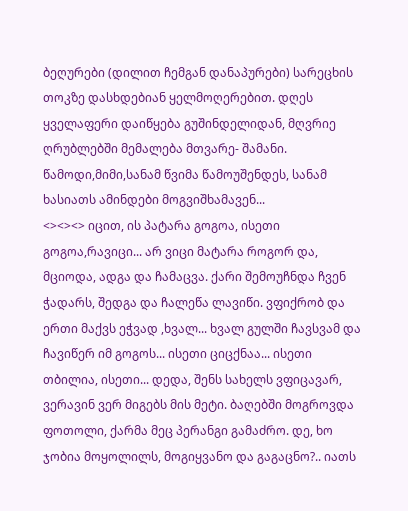ბეღურები (დილით ჩემგან დანაპურები) სარეცხის თოკზე დასხდებიან ყელმოღერებით. დღეს ყველაფერი დაიწყება გუშინდელიდან, მღვრიე ღრუბლებში მემალება მთვარე- შამანი. წამოდი,მიმი,სანამ წვიმა წამოუშენდეს, სანამ ხასიათს ამინდები მოგვიშხამავენ...
<><><> იცით, ის პატარა გოგოა, ისეთი გოგოა,რავიცი... არ ვიცი მატარა როგორ და, მციოდა, ადგა და ჩამაცვა. ქარი შემოუჩნდა ჩვენ ჭადარს, შედგა და ჩალეწა ლავიწი. ვფიქრობ და ერთი მაქვს ეჭვად ,ხვალ... ხვალ გულში ჩავსვამ და ჩავიწერ იმ გოგოს... ისეთი ციცქნაა... ისეთი თბილია, ისეთი... დედა, შენს სახელს ვფიცავარ, ვერავინ ვერ მიგებს მის მეტი. ბაღებში მოგროვდა ფოთოლი, ქარმა მეც პერანგი გამაძრო. დე, ხო ჯობია მოყოლილს, მოგიყვანო და გაგაცნო?.. იათს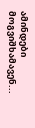ამინდები მოგვიშხამავენ...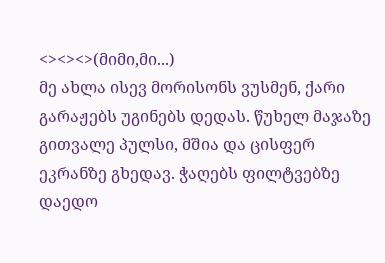<><><>(მიმი,მი...)
მე ახლა ისევ მორისონს ვუსმენ, ქარი გარაჟებს უგინებს დედას. წუხელ მაჯაზე გითვალე პულსი, მშია და ცისფერ ეკრანზე გხედავ. ჭაღებს ფილტვებზე დაედო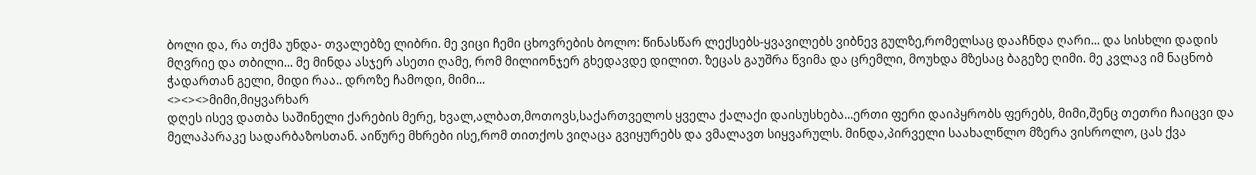ბოლი და, რა თქმა უნდა- თვალებზე ლიბრი. მე ვიცი ჩემი ცხოვრების ბოლო: წინასწარ ლექსებს-ყვავილებს ვიბნევ გულზე,რომელსაც დააჩნდა ღარი... და სისხლი დადის მღვრიე და თბილი... მე მინდა ასჯერ ასეთი ღამე, რომ მილიონჯერ გხედავდე დილით. ზეცას გაუშრა წვიმა და ცრემლი, მოუხდა მზესაც ბაგეზე ღიმი. მე კვლავ იმ ნაცნობ ჭადართან გელი, მიდი რაა.. დროზე ჩამოდი, მიმი...
<><><>მიმი,მიყვარხარ
დღეს ისევ დათბა საშინელი ქარების მერე, ხვალ,ალბათ,მოთოვს,საქართველოს ყველა ქალაქი დაისუსხება...ერთი ფერი დაიპყრობს ფერებს, მიმი,შენც თეთრი ჩაიცვი და მელაპარაკე სადარბაზოსთან. აიწურე მხრები ისე,რომ თითქოს ვიღაცა გვიყურებს და ვმალავთ სიყვარულს. მინდა,პირველი საახალწლო მზერა ვისროლო, ცას ქვა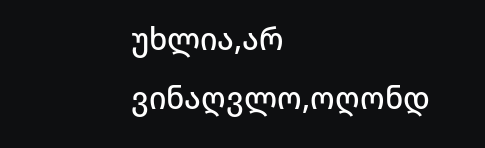უხლია,არ ვინაღვლო,ოღონდ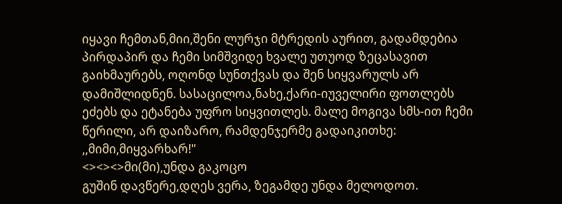იყავი ჩემთან,მიი,შენი ლურჯი მტრედის აურით, გადამდებია პირდაპირ და ჩემი სიმშვიდე ხვალე უთუოდ ზეცასავით გაიხმაურებს, ოღონდ სუნთქვას და შენ სიყვარულს არ დამიშლიდნენ. სასაცილოა,ნახე,ქარი-იუველირი ფოთლებს ეძებს და ეტანება უფრო სიყვითლეს. მალე მოგივა სმს-ით ჩემი წერილი, არ დაიზარო, რამდენჯერმე გადაიკითხე: ,,მიმი,მიყვარხარ!"
<><><>მი(მი),უნდა გაკოცო
გუშინ დავწერე,დღეს ვერა, ზეგამდე უნდა მელოდოთ.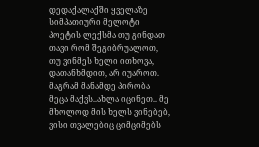დედაქალაქში ყველაზე სიმპათიური მელოტი პოეტის ლექსმა თუ გინდათ თავი რომ შეგიბრუალოთ, თუ ვინმეს ხელი ითხოვა, დათანხმდით, არ იუაროთ.
მაგრამ მანამდე პირობა მეცა მაქვს..ახლა იცინეთ.. მე მხოლოდ მის ხელს ვინებებ, ვისი თვალებიც ციმციმებს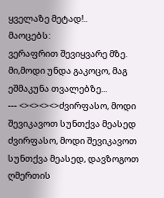ყველაზე მეტად!..
მაოცებს:
ვერაფრით შევიყვარე მზე. მი,მოდი უნდა გაკოცო, მაგ ეშმაკუნა თვალებზე...
--- <><><><>ძვირფასო, მოდი შევიკავოთ სუნთქვა მეასედ
ძვირფასო, მოდი შევიკავოთ სუნთქვა მეასედ, დავზოგოთ ღმერთის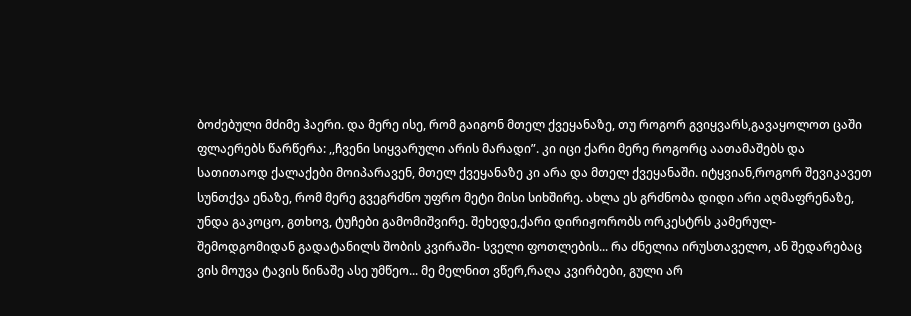ბოძებული მძიმე ჰაერი. და მერე ისე, რომ გაიგონ მთელ ქვეყანაზე, თუ როგორ გვიყვარს,გავაყოლოთ ცაში ფლაერებს წარწერა: ,,ჩვენი სიყვარული არის მარადი”. კი იცი ქარი მერე როგორც აათამაშებს და სათითაოდ ქალაქები მოიპარავენ, მთელ ქვეყანაზე კი არა და მთელ ქვეყანაში. იტყვიან,როგორ შევიკავეთ სუნთქვა ენაზე, რომ მერე გვეგრძნო უფრო მეტი მისი სიხშირე. ახლა ეს გრძნობა დიდი არი აღმაფრენაზე, უნდა გაკოცო, გთხოვ, ტუჩები გამომიშვირე. შეხედე,ქარი დირიჟორობს ორკესტრს კამერულ- შემოდგომიდან გადატანილს შობის კვირაში- სველი ფოთლების... რა ძნელია ირუსთაველო, ან შედარებაც ვის მოუვა ტავის წინაშე ასე უმწეო... მე მელნით ვწერ,რაღა კვირბები, გული არ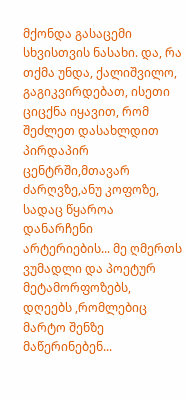მქონდა გასაცემი სხვისთვის ნასახი. და, რა თქმა უნდა, ქალიშვილო, გაგიკვირდებათ, ისეთი ციცქნა იყავით, რომ შეძლეთ დასახლდით პირდაპირ ცენტრში,მთავარ ძარღვზე,ანუ კოფოზე, სადაც წყაროა დანარჩენი არტერიების... მე ღმერთს ვუმადლი და პოეტურ მეტამორფოზებს, დღეებს ,რომლებიც მარტო შენზე მაწერინებენ...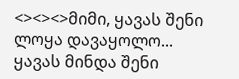<><><>მიმი, ყავას შენი ლოყა დავაყოლო...
ყავას მინდა შენი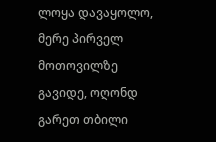ლოყა დავაყოლო, მერე პირველ მოთოვილზე გავიდე, ოღონდ გარეთ თბილი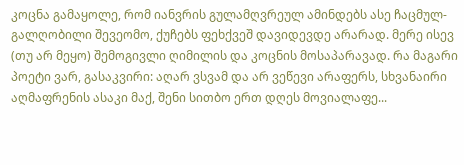კოცნა გამაყოლე, რომ იანვრის გულამღვრეულ ამინდებს ასე ჩაცმულ-გალღობილი შევეომო, ქუჩებს ფეხქვეშ დავიდევდე არარად. მერე ისევ (თუ არ მეყო) შემოგივლი ღიმილის და კოცნის მოსაპარავად. რა მაგარი პოეტი ვარ, გასაკვირი: აღარ ვსვამ და არ ვეწევი არაფერს, სხვანაირი აღმაფრენის ასაკი მაქ, შენი სითბო ერთ დღეს მოვიალაფე...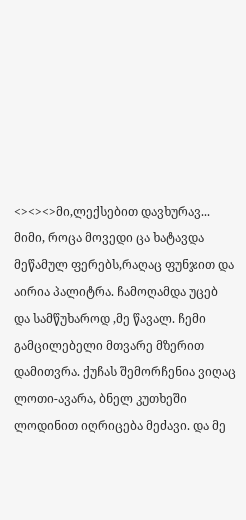<><><>მი,ლექსებით დავხურავ...
მიმი, როცა მოვედი ცა ხატავდა მეწამულ ფერებს,რაღაც ფუნჯით და აირია პალიტრა. ჩამოღამდა უცებ და სამწუხაროდ ,მე წავალ. ჩემი გამცილებელი მთვარე მზერით დამითვრა. ქუჩას შემორჩენია ვიღაც ლოთი-ავარა, ბნელ კუთხეში ლოდინით იღრიცება მეძავი. და მე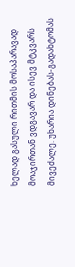ხელად გასული რითმის მოსაპარავად მოაჯირთან ვდგავარ და ისევ მტკვარს მივეძალე. უხარია დინებას-გადახტომას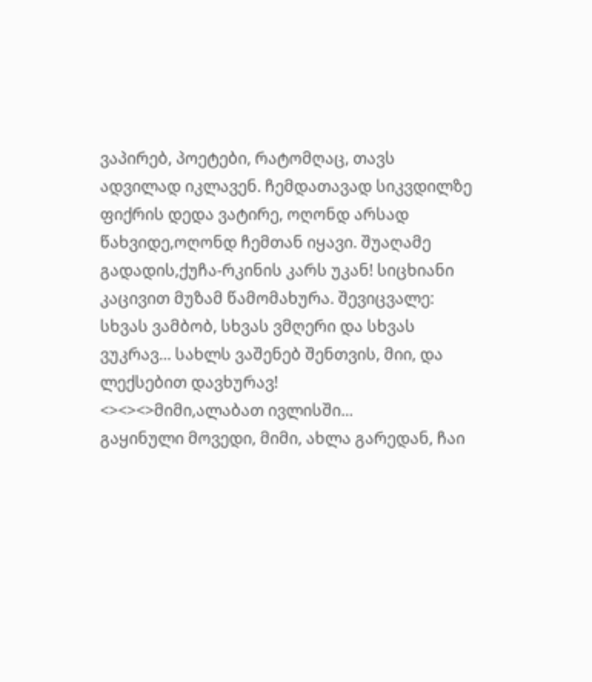ვაპირებ, პოეტები, რატომღაც, თავს ადვილად იკლავენ. ჩემდათავად სიკვდილზე ფიქრის დედა ვატირე, ოღონდ არსად წახვიდე,ოღონდ ჩემთან იყავი. შუაღამე გადადის,ქუჩა-რკინის კარს უკან! სიცხიანი კაცივით მუზამ წამომახურა. შევიცვალე: სხვას ვამბობ, სხვას ვმღერი და სხვას ვუკრავ... სახლს ვაშენებ შენთვის, მიი, და ლექსებით დავხურავ!
<><><>მიმი,ალაბათ ივლისში...
გაყინული მოვედი, მიმი, ახლა გარედან, ჩაი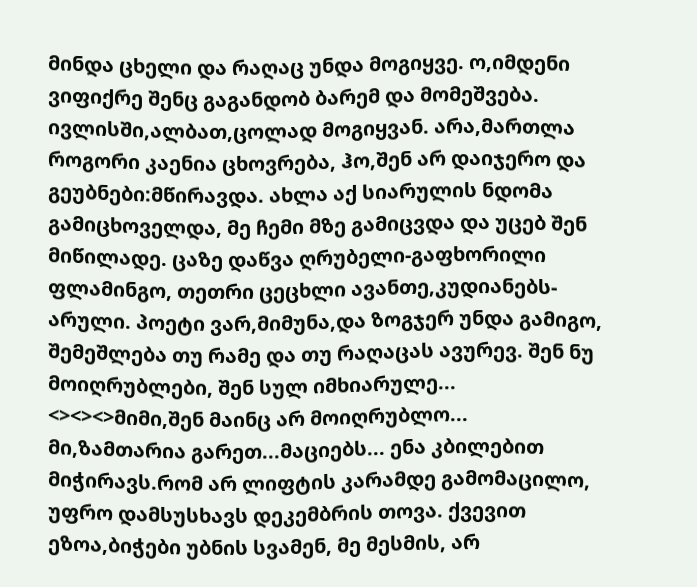მინდა ცხელი და რაღაც უნდა მოგიყვე. ო,იმდენი ვიფიქრე შენც გაგანდობ ბარემ და მომეშვება. ივლისში,ალბათ,ცოლად მოგიყვან. არა,მართლა როგორი კაენია ცხოვრება, ჰო,შენ არ დაიჯერო და გეუბნები:მწირავდა. ახლა აქ სიარულის ნდომა გამიცხოველდა, მე ჩემი მზე გამიცვდა და უცებ შენ მიწილადე. ცაზე დაწვა ღრუბელი-გაფხორილი ფლამინგო, თეთრი ცეცხლი ავანთე,კუდიანებს-არული. პოეტი ვარ,მიმუნა,და ზოგჯერ უნდა გამიგო, შემეშლება თუ რამე და თუ რაღაცას ავურევ. შენ ნუ მოიღრუბლები, შენ სულ იმხიარულე...
<><><>მიმი,შენ მაინც არ მოიღრუბლო...
მი,ზამთარია გარეთ...მაციებს... ენა კბილებით მიჭირავს.რომ არ ლიფტის კარამდე გამომაცილო, უფრო დამსუსხავს დეკემბრის თოვა. ქვევით ეზოა,ბიჭები უბნის სვამენ, მე მესმის, არ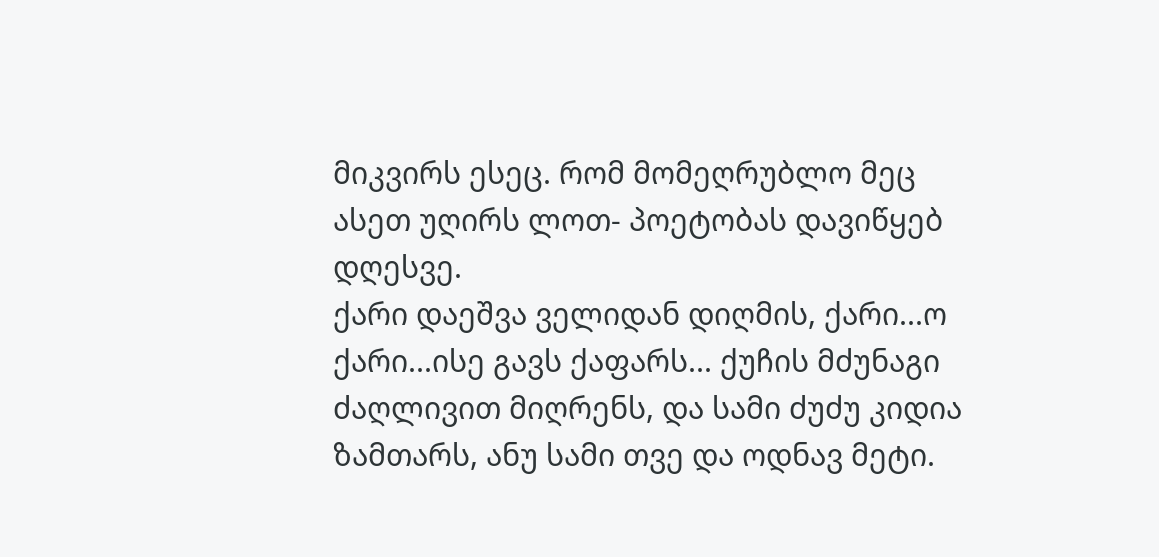მიკვირს ესეც. რომ მომეღრუბლო მეც ასეთ უღირს ლოთ- პოეტობას დავიწყებ დღესვე.
ქარი დაეშვა ველიდან დიღმის, ქარი...ო ქარი...ისე გავს ქაფარს... ქუჩის მძუნაგი ძაღლივით მიღრენს, და სამი ძუძუ კიდია ზამთარს, ანუ სამი თვე და ოდნავ მეტი.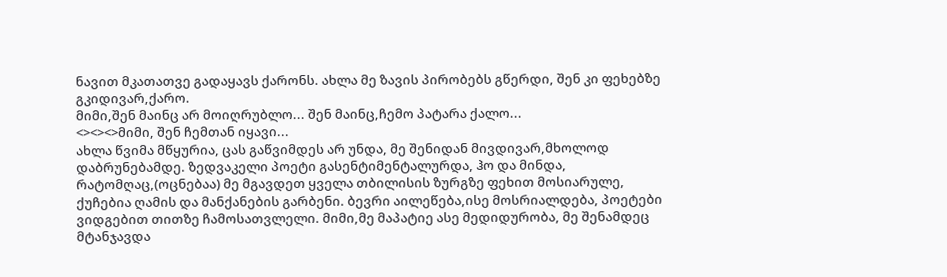ნავით მკათათვე გადაყავს ქარონს. ახლა მე ზავის პირობებს გწერდი, შენ კი ფეხებზე გკიდივარ,ქარო.
მიმი,შენ მაინც არ მოიღრუბლო... შენ მაინც,ჩემო პატარა ქალო...
<><><>მიმი, შენ ჩემთან იყავი...
ახლა წვიმა მწყურია, ცას გაწვიმდეს არ უნდა, მე შენიდან მივდივარ,მხოლოდ დაბრუნებამდე. ზედვაკელი პოეტი გასენტიმენტალურდა, ჰო და მინდა, რატომღაც,(ოცნებაა) მე მგავდეთ ყველა თბილისის ზურგზე ფეხით მოსიარულე, ქუჩებია ღამის და მანქანების გარბენი. ბევრი აილეწება,ისე მოსრიალდება, პოეტები ვიდგებით თითზე ჩამოსათვლელი. მიმი,მე მაპატიე ასე მედიდურობა, მე შენამდეც მტანჯავდა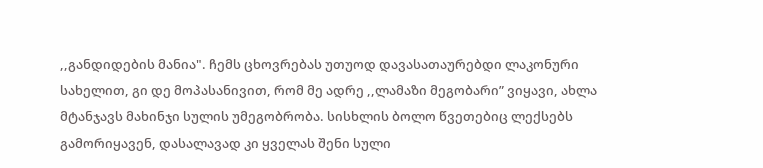,,განდიდების მანია". ჩემს ცხოვრებას უთუოდ დავასათაურებდი ლაკონური სახელით, გი დე მოპასანივით, რომ მე ადრე ,,ლამაზი მეგობარი” ვიყავი, ახლა მტანჯავს მახინჯი სულის უმეგობრობა. სისხლის ბოლო წვეთებიც ლექსებს გამორიყავენ, დასალავად კი ყველას შენი სული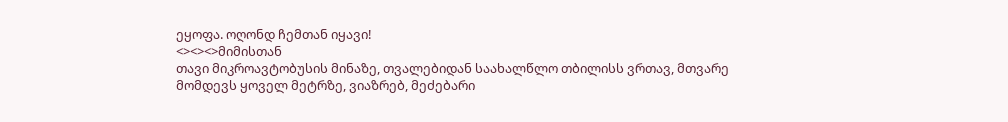ეყოფა. ოღონდ ჩემთან იყავი!
<><><>მიმისთან
თავი მიკროავტობუსის მინაზე, თვალებიდან საახალწლო თბილისს ვრთავ, მთვარე მომდევს ყოველ მეტრზე, ვიაზრებ, მეძებარი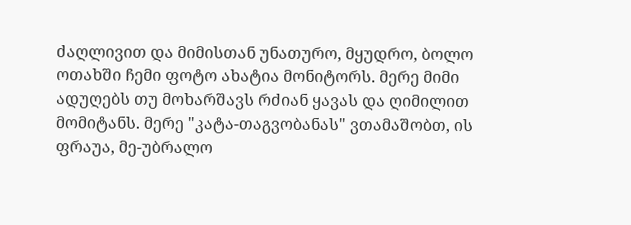ძაღლივით და მიმისთან უნათურო, მყუდრო, ბოლო ოთახში ჩემი ფოტო ახატია მონიტორს. მერე მიმი ადუღებს თუ მოხარშავს რძიან ყავას და ღიმილით მომიტანს. მერე "კატა-თაგვობანას" ვთამაშობთ, ის ფრაუა, მე-უბრალო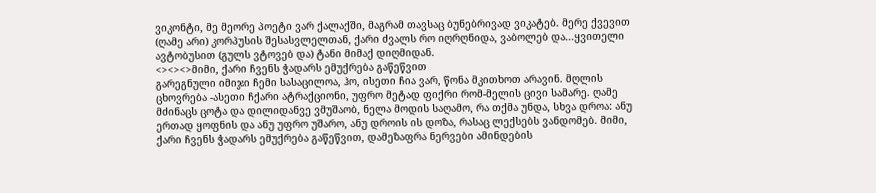ვიკონტი, მე მეორე პოეტი ვარ ქალაქში, მაგრამ თავსაც ბუნებრივად ვიკატებ. მერე ქვევით (ღამე არი) კორპუსის შესასვლელთან, ქარი ძვალს რო იღრღნიდა, ვაბოლებ და...ყვითელი ავტობუსით (გულს ვტოვებ და) ტანი მიმაქ დიღმიდან.
<><><>მიმი, ქარი ჩვენს ჭადარს ემუქრება გაწეწვით
გარეგნული იმიჯი ჩემი სასაცილოა, ჰო, ისეთი ჩია ვარ, წონა მკითხოთ არავინ. მღლის ცხოვრება -ასეთი ჩქარი ატრაქციონი, უფრო მეტად ფიქრი რომ-მელის ცივი სამარე. ღამე მძინაცს ცოტა და დილიდანვე ვმუშაობ, ნელა მოდის საღამო, რა თქმა უნდა, სხვა დროა: ანუ ერთად ყოფნის და ანუ უფრო უშარო, ანუ დროის ის დოზა, რასაც ლექსებს ვანდომებ. მიმი, ქარი ჩვენს ჭადარს ემუქრება გაწეწვით, დამეზაფრა ნერვები ამინდების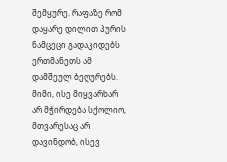შემყურე. რაფაზე რომ დაყარე დილით პურის ნამცეცი გადაკიდებს ერთმანეთს ამ დამშეულ ბეღურებს. მიმი, ისე მიყვარხარ არ მჭირდება სქოლიო, მთვარესაც არ დავინდობ, ისევ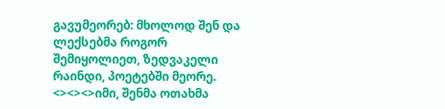გავუმეორებ: მხოლოდ შენ და ლექსებმა როგორ შემიყოლიეთ, ზედვაკელი რაინდი, პოეტებში მეორე.
<><><>იმი, შენმა ოთახმა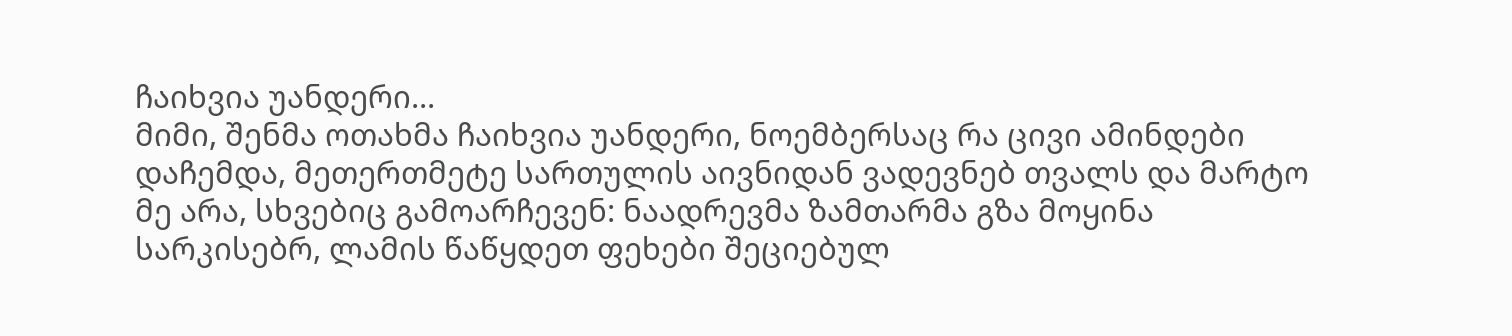ჩაიხვია უანდერი...
მიმი, შენმა ოთახმა ჩაიხვია უანდერი, ნოემბერსაც რა ცივი ამინდები დაჩემდა, მეთერთმეტე სართულის აივნიდან ვადევნებ თვალს და მარტო მე არა, სხვებიც გამოარჩევენ: ნაადრევმა ზამთარმა გზა მოყინა სარკისებრ, ლამის წაწყდეთ ფეხები შეციებულ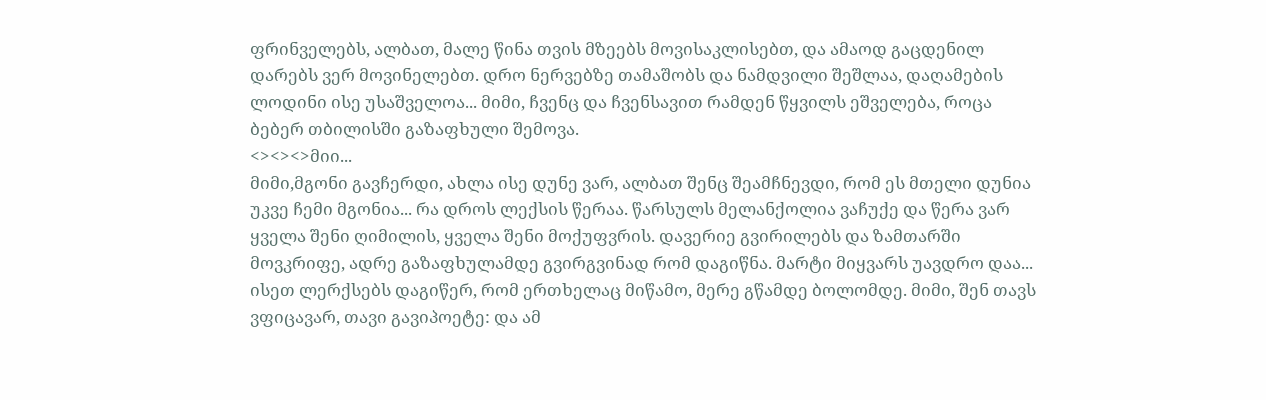ფრინველებს, ალბათ, მალე წინა თვის მზეებს მოვისაკლისებთ, და ამაოდ გაცდენილ დარებს ვერ მოვინელებთ. დრო ნერვებზე თამაშობს და ნამდვილი შეშლაა, დაღამების ლოდინი ისე უსაშველოა... მიმი, ჩვენც და ჩვენსავით რამდენ წყვილს ეშველება, როცა ბებერ თბილისში გაზაფხული შემოვა.
<><><>მიი...
მიმი,მგონი გავჩერდი, ახლა ისე დუნე ვარ, ალბათ შენც შეამჩნევდი, რომ ეს მთელი დუნია უკვე ჩემი მგონია... რა დროს ლექსის წერაა. წარსულს მელანქოლია ვაჩუქე და წერა ვარ ყველა შენი ღიმილის, ყველა შენი მოქუფვრის. დავერიე გვირილებს და ზამთარში მოვკრიფე, ადრე გაზაფხულამდე გვირგვინად რომ დაგიწნა. მარტი მიყვარს უავდრო დაა... ისეთ ლერქსებს დაგიწერ, რომ ერთხელაც მიწამო, მერე გწამდე ბოლომდე. მიმი, შენ თავს ვფიცავარ, თავი გავიპოეტე: და ამ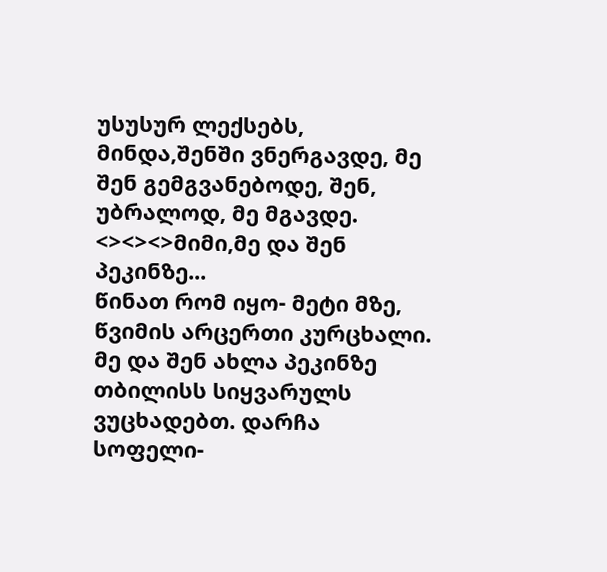უსუსურ ლექსებს, მინდა,შენში ვნერგავდე, მე შენ გემგვანებოდე, შენ, უბრალოდ, მე მგავდე.
<><><>მიმი,მე და შენ პეკინზე...
წინათ რომ იყო- მეტი მზე, წვიმის არცერთი კურცხალი. მე და შენ ახლა პეკინზე თბილისს სიყვარულს ვუცხადებთ. დარჩა სოფელი-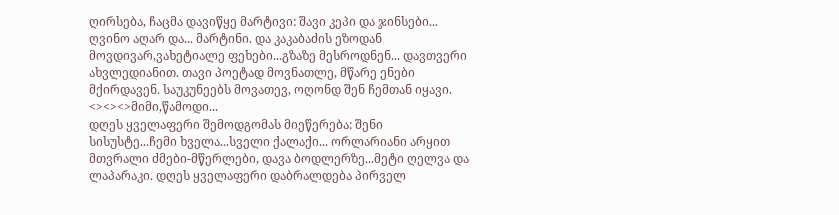ღირსება, ჩაცმა დავიწყე მარტივი: შავი კეპი და ჯინსები... ღვინო აღარ და... მარტინი. და კაკაბაძის ეზოდან მოვდივარ,ვახეტიალე ფეხები...გზაზე მესროდნენ... დავთვერი ახვლედიანით. თავი პოეტად მოვნათლე, მწარე ენები მქირდავენ. საუკუნეებს მოვათევ, ოღონდ შენ ჩემთან იყავი.
<><><>მიმი,წამოდი...
დღეს ყველაფერი შემოდგომას მიეწერება: შენი სისუსტე...ჩემი ხველა...სველი ქალაქი... ორლარიანი არყით მთვრალი ძმები-მწერლები, დავა ბოდლერზე...მეტი ღელვა და ლაპარაკი. დღეს ყველაფერი დაბრალდება პირველ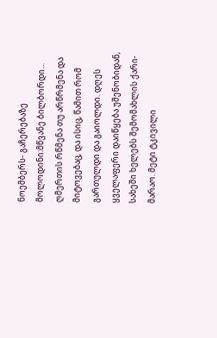ნოემბერს- გაჩერებაზე მოლოდინი:მწვანე ბილბორდი... ღმერთის რწმენა თუ არწრმენა და მიტოვებაც, და ისიც, წამით რომ გართულდი და გაიოლდი. დღეს ყველაფერი დაიწყება უშენობიდან, სახეში ხელებს შემომახლის ქარი-მარაო. მეტი ტკივილი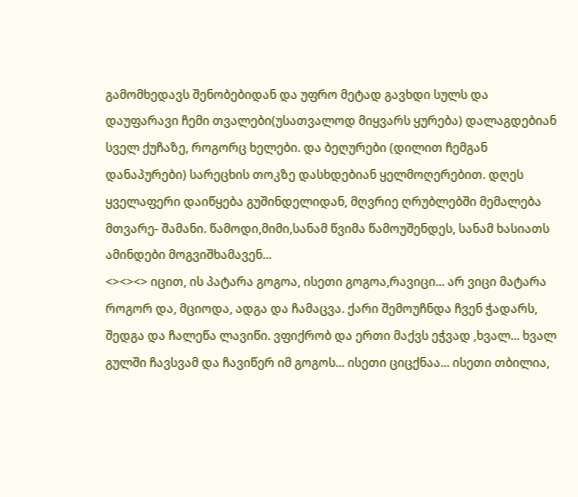გამომხედავს შენობებიდან და უფრო მეტად გავხდი სულს და დაუფარავი ჩემი თვალები(უსათვალოდ მიყვარს ყურება) დალაგდებიან სველ ქუჩაზე, როგორც ხელები. და ბეღურები (დილით ჩემგან დანაპურები) სარეცხის თოკზე დასხდებიან ყელმოღერებით. დღეს ყველაფერი დაიწყება გუშინდელიდან, მღვრიე ღრუბლებში მემალება მთვარე- შამანი. წამოდი,მიმი,სანამ წვიმა წამოუშენდეს, სანამ ხასიათს ამინდები მოგვიშხამავენ...
<><><> იცით, ის პატარა გოგოა, ისეთი გოგოა,რავიცი... არ ვიცი მატარა როგორ და, მციოდა, ადგა და ჩამაცვა. ქარი შემოუჩნდა ჩვენ ჭადარს, შედგა და ჩალეწა ლავიწი. ვფიქრობ და ერთი მაქვს ეჭვად ,ხვალ... ხვალ გულში ჩავსვამ და ჩავიწერ იმ გოგოს... ისეთი ციცქნაა... ისეთი თბილია,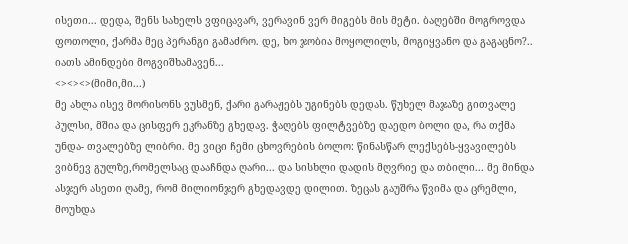ისეთი... დედა, შენს სახელს ვფიცავარ, ვერავინ ვერ მიგებს მის მეტი. ბაღებში მოგროვდა ფოთოლი, ქარმა მეც პერანგი გამაძრო. დე, ხო ჯობია მოყოლილს, მოგიყვანო და გაგაცნო?.. იათს ამინდები მოგვიშხამავენ...
<><><>(მიმი,მი...)
მე ახლა ისევ მორისონს ვუსმენ, ქარი გარაჟებს უგინებს დედას. წუხელ მაჯაზე გითვალე პულსი, მშია და ცისფერ ეკრანზე გხედავ. ჭაღებს ფილტვებზე დაედო ბოლი და, რა თქმა უნდა- თვალებზე ლიბრი. მე ვიცი ჩემი ცხოვრების ბოლო: წინასწარ ლექსებს-ყვავილებს ვიბნევ გულზე,რომელსაც დააჩნდა ღარი... და სისხლი დადის მღვრიე და თბილი... მე მინდა ასჯერ ასეთი ღამე, რომ მილიონჯერ გხედავდე დილით. ზეცას გაუშრა წვიმა და ცრემლი, მოუხდა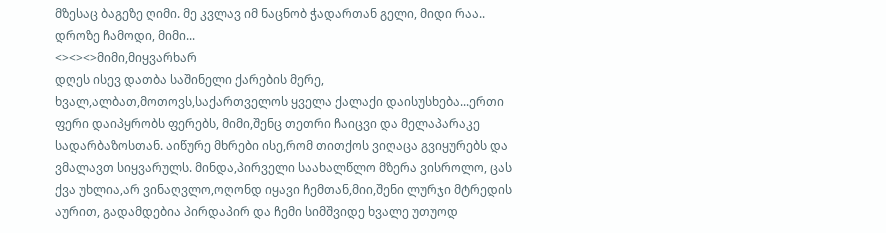მზესაც ბაგეზე ღიმი. მე კვლავ იმ ნაცნობ ჭადართან გელი, მიდი რაა.. დროზე ჩამოდი, მიმი...
<><><>მიმი,მიყვარხარ
დღეს ისევ დათბა საშინელი ქარების მერე, ხვალ,ალბათ,მოთოვს,საქართველოს ყველა ქალაქი დაისუსხება...ერთი ფერი დაიპყრობს ფერებს, მიმი,შენც თეთრი ჩაიცვი და მელაპარაკე სადარბაზოსთან. აიწურე მხრები ისე,რომ თითქოს ვიღაცა გვიყურებს და ვმალავთ სიყვარულს. მინდა,პირველი საახალწლო მზერა ვისროლო, ცას ქვა უხლია,არ ვინაღვლო,ოღონდ იყავი ჩემთან,მიი,შენი ლურჯი მტრედის აურით, გადამდებია პირდაპირ და ჩემი სიმშვიდე ხვალე უთუოდ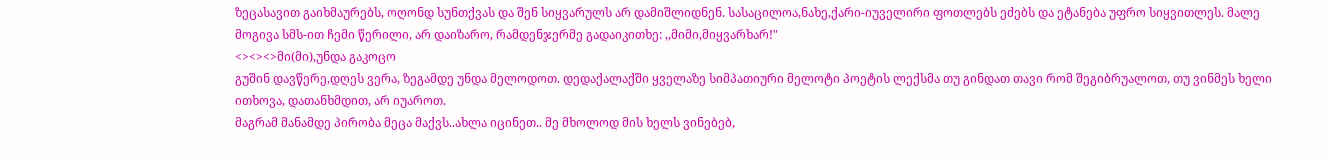ზეცასავით გაიხმაურებს, ოღონდ სუნთქვას და შენ სიყვარულს არ დამიშლიდნენ. სასაცილოა,ნახე,ქარი-იუველირი ფოთლებს ეძებს და ეტანება უფრო სიყვითლეს. მალე მოგივა სმს-ით ჩემი წერილი, არ დაიზარო, რამდენჯერმე გადაიკითხე: ,,მიმი,მიყვარხარ!"
<><><>მი(მი),უნდა გაკოცო
გუშინ დავწერე,დღეს ვერა, ზეგამდე უნდა მელოდოთ. დედაქალაქში ყველაზე სიმპათიური მელოტი პოეტის ლექსმა თუ გინდათ თავი რომ შეგიბრუალოთ, თუ ვინმეს ხელი ითხოვა, დათანხმდით, არ იუაროთ.
მაგრამ მანამდე პირობა მეცა მაქვს..ახლა იცინეთ.. მე მხოლოდ მის ხელს ვინებებ,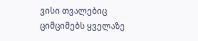ვისი თვალებიც ციმციმებს ყველაზე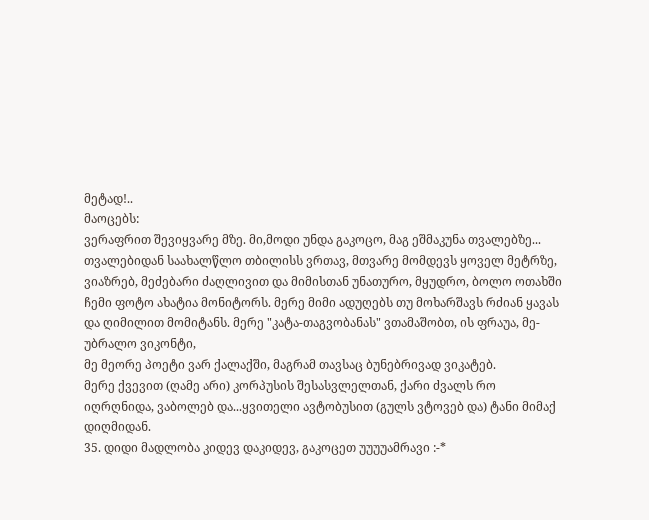მეტად!..
მაოცებს:
ვერაფრით შევიყვარე მზე. მი,მოდი უნდა გაკოცო, მაგ ეშმაკუნა თვალებზე...
თვალებიდან საახალწლო თბილისს ვრთავ, მთვარე მომდევს ყოველ მეტრზე, ვიაზრებ, მეძებარი ძაღლივით და მიმისთან უნათურო, მყუდრო, ბოლო ოთახში ჩემი ფოტო ახატია მონიტორს. მერე მიმი ადუღებს თუ მოხარშავს რძიან ყავას და ღიმილით მომიტანს. მერე "კატა-თაგვობანას" ვთამაშობთ, ის ფრაუა, მე-უბრალო ვიკონტი,
მე მეორე პოეტი ვარ ქალაქში, მაგრამ თავსაც ბუნებრივად ვიკატებ.
მერე ქვევით (ღამე არი) კორპუსის შესასვლელთან, ქარი ძვალს რო იღრღნიდა, ვაბოლებ და...ყვითელი ავტობუსით (გულს ვტოვებ და) ტანი მიმაქ დიღმიდან.
35. დიდი მადლობა კიდევ დაკიდევ, გაკოცეთ უუუუამრავი :-*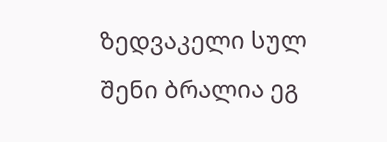ზედვაკელი სულ შენი ბრალია ეგ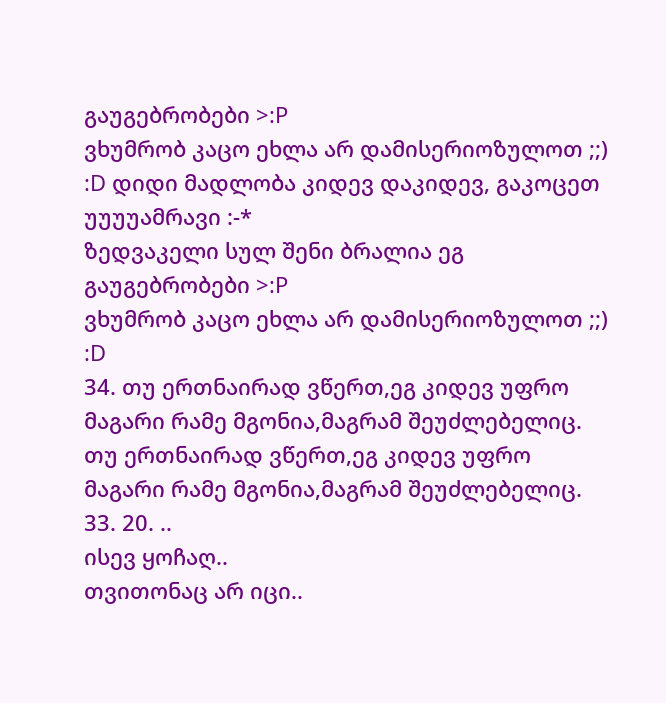გაუგებრობები >:P
ვხუმრობ კაცო ეხლა არ დამისერიოზულოთ ;;) :D დიდი მადლობა კიდევ დაკიდევ, გაკოცეთ უუუუამრავი :-*
ზედვაკელი სულ შენი ბრალია ეგ გაუგებრობები >:P
ვხუმრობ კაცო ეხლა არ დამისერიოზულოთ ;;) :D
34. თუ ერთნაირად ვწერთ,ეგ კიდევ უფრო მაგარი რამე მგონია,მაგრამ შეუძლებელიც. თუ ერთნაირად ვწერთ,ეგ კიდევ უფრო მაგარი რამე მგონია,მაგრამ შეუძლებელიც.
33. 20. ..
ისევ ყოჩაღ..
თვითონაც არ იცი..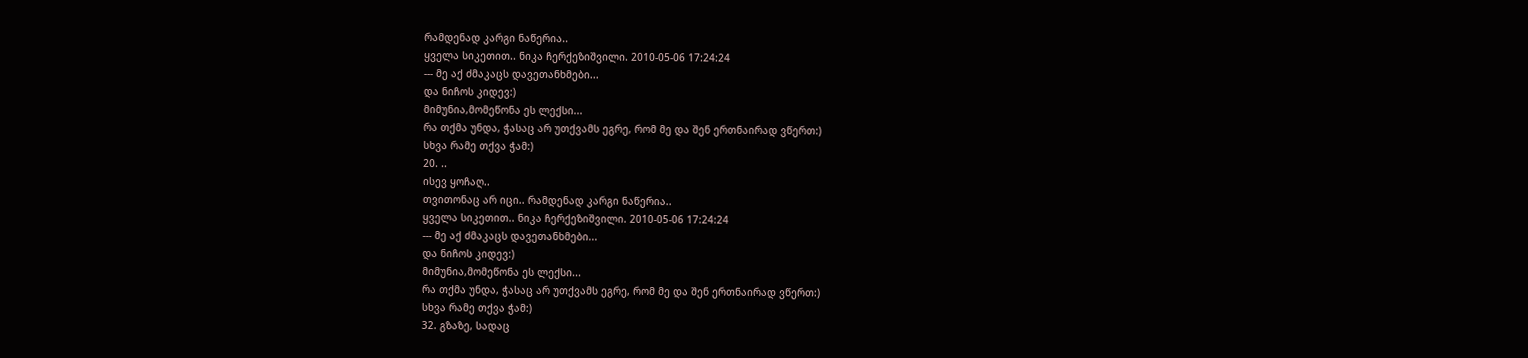რამდენად კარგი ნაწერია..
ყველა სიკეთით.. ნიკა ჩერქეზიშვილი. 2010-05-06 17:24:24
--- მე აქ ძმაკაცს დავეთანხმები...
და ნიჩოს კიდევ:)
მიმუნია,მომეწონა ეს ლექსი...
რა თქმა უნდა, ჭასაც არ უთქვამს ეგრე, რომ მე და შენ ერთნაირად ვწერთ:)
სხვა რამე თქვა ჭამ:)
20. ..
ისევ ყოჩაღ..
თვითონაც არ იცი.. რამდენად კარგი ნაწერია..
ყველა სიკეთით.. ნიკა ჩერქეზიშვილი. 2010-05-06 17:24:24
--- მე აქ ძმაკაცს დავეთანხმები...
და ნიჩოს კიდევ:)
მიმუნია,მომეწონა ეს ლექსი...
რა თქმა უნდა, ჭასაც არ უთქვამს ეგრე, რომ მე და შენ ერთნაირად ვწერთ:)
სხვა რამე თქვა ჭამ:)
32. გზაზე, სადაც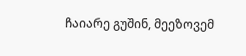ჩაიარე გუშინ, მეეზოვემ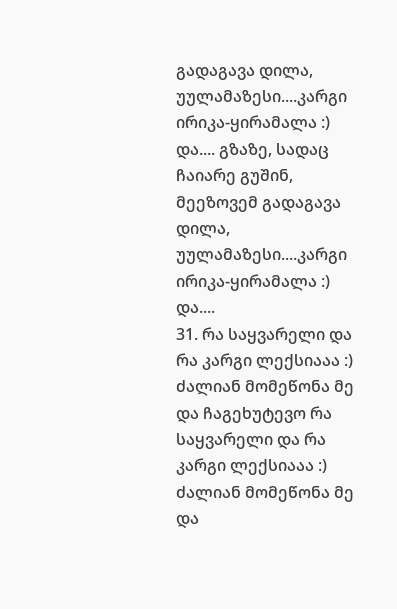გადაგავა დილა, უულამაზესი....კარგი ირიკა-ყირამალა :) და.... გზაზე, სადაც ჩაიარე გუშინ, მეეზოვემ გადაგავა დილა, უულამაზესი....კარგი ირიკა-ყირამალა :) და....
31. რა საყვარელი და რა კარგი ლექსიააა :)
ძალიან მომეწონა მე და ჩაგეხუტევო რა საყვარელი და რა კარგი ლექსიააა :)
ძალიან მომეწონა მე და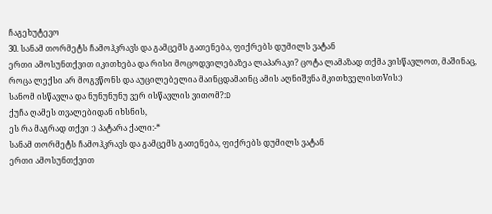ჩაგეხუტევო
30. სანამ თორმეტს ჩამოჰკრავს და გამცემს გათენება, ფიქრებს დუმილს ვატან
ერთი ამოსუნთქვით იკითხება და რისი მოცოდვილებაზეა ლაპარაკი? ცოტა ლამაზად თქმა ვისწავლოთ, მაშინაც, როცა ლექსი არ მოგვწონს და აუცილებელია მაინცდამაინც ამის აღნიშვნა მკითხველისთVის:)
სანომ ისწავლა და ნუნუნუნუ ვერ ისწავლის ვითომ?:D
ქუჩა ღამეს თვალებიდან იხსნის,
ეს რა მაგრად თქვი :) პატარა ქალი:-*
სანამ თორმეტს ჩამოჰკრავს და გამცემს გათენება, ფიქრებს დუმილს ვატან
ერთი ამოსუნთქვით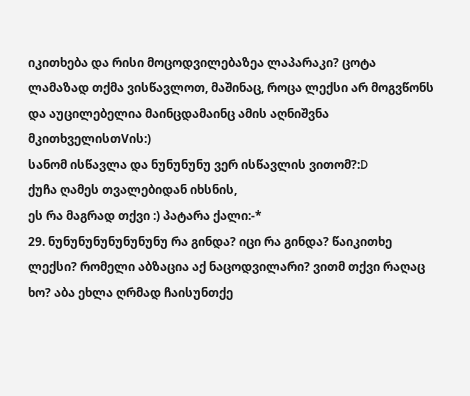იკითხება და რისი მოცოდვილებაზეა ლაპარაკი? ცოტა ლამაზად თქმა ვისწავლოთ, მაშინაც, როცა ლექსი არ მოგვწონს და აუცილებელია მაინცდამაინც ამის აღნიშვნა მკითხველისთVის:)
სანომ ისწავლა და ნუნუნუნუ ვერ ისწავლის ვითომ?:D
ქუჩა ღამეს თვალებიდან იხსნის,
ეს რა მაგრად თქვი :) პატარა ქალი:-*
29. ნუნუნუნუნუნუნუნუ რა გინდა? იცი რა გინდა? წაიკითხე ლექსი? რომელი აბზაცია აქ ნაცოდვილარი? ვითმ თქვი რაღაც ხო? აბა ეხლა ღრმად ჩაისუნთქე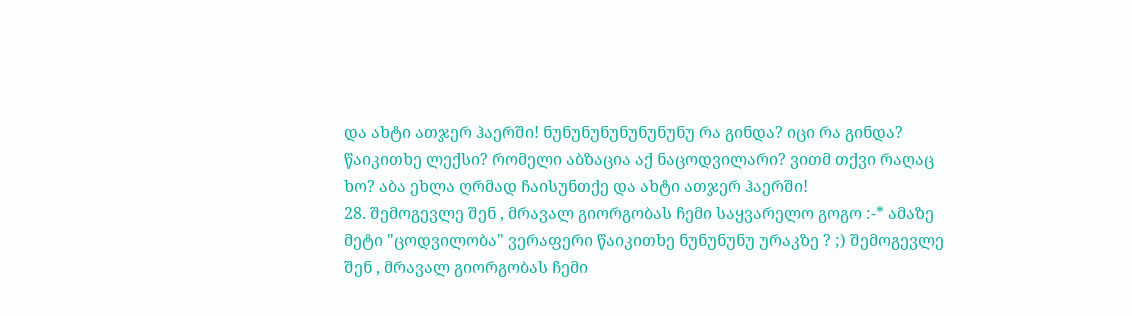და ახტი ათჯერ ჰაერში! ნუნუნუნუნუნუნუნუ რა გინდა? იცი რა გინდა? წაიკითხე ლექსი? რომელი აბზაცია აქ ნაცოდვილარი? ვითმ თქვი რაღაც ხო? აბა ეხლა ღრმად ჩაისუნთქე და ახტი ათჯერ ჰაერში!
28. შემოგევლე შენ , მრავალ გიორგობას ჩემი საყვარელო გოგო :-* ამაზე მეტი "ცოდვილობა" ვერაფერი წაიკითხე ნუნუნუნუ ურაკზე ? ;) შემოგევლე შენ , მრავალ გიორგობას ჩემი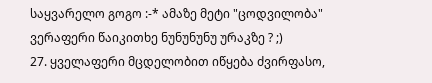საყვარელო გოგო :-* ამაზე მეტი "ცოდვილობა" ვერაფერი წაიკითხე ნუნუნუნუ ურაკზე ? ;)
27. ყველაფერი მცდელობით იწყება ძვირფასო,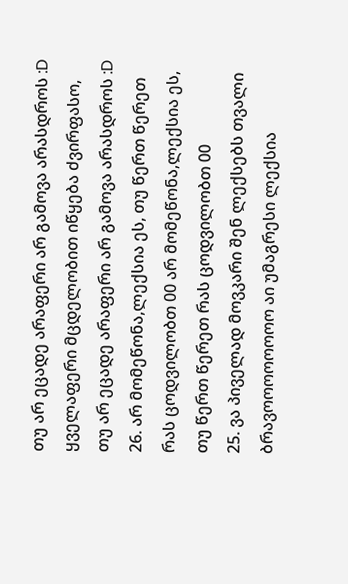თუ არ ეცადე არაფერი არ გამოვა არასდროს :D ყველაფერი მცდელობით იწყება ძვირფასო, თუ არ ეცადე არაფერი არ გამოვა არასდროს :D
26. არ მომეწონა,ლექსია ეს, თუ წერთ წერეთ რას ცოდვილობთ 00 არ მომეწონა,ლექსია ეს, თუ წერთ წერეთ რას ცოდვილობთ 00
25. ვა პიველად მოვკარი შენ ლექსებს თვალი ბრავოოოოოოოო აი უმაგრესი ლექსია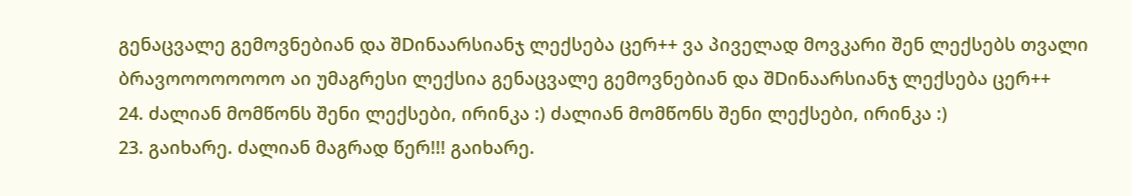გენაცვალე გემოვნებიან და შDინაარსიანჯ ლექსება ცერ++ ვა პიველად მოვკარი შენ ლექსებს თვალი ბრავოოოოოოოო აი უმაგრესი ლექსია გენაცვალე გემოვნებიან და შDინაარსიანჯ ლექსება ცერ++
24. ძალიან მომწონს შენი ლექსები, ირინკა :) ძალიან მომწონს შენი ლექსები, ირინკა :)
23. გაიხარე. ძალიან მაგრად წერ!!! გაიხარე.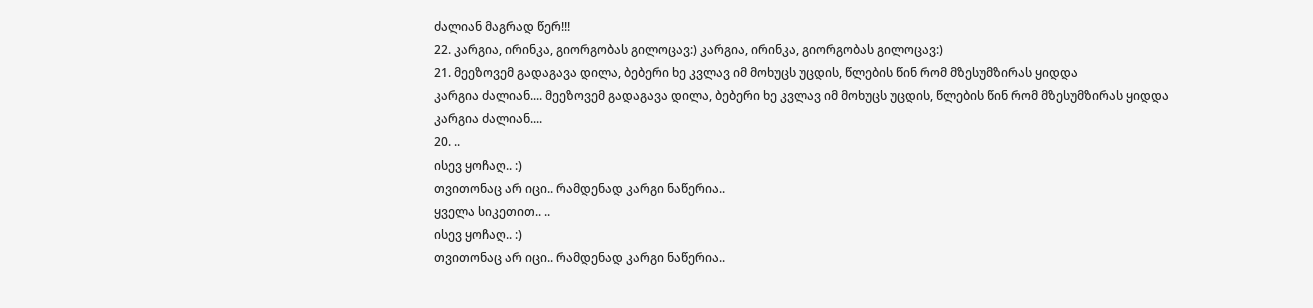ძალიან მაგრად წერ!!!
22. კარგია, ირინკა, გიორგობას გილოცავ:) კარგია, ირინკა, გიორგობას გილოცავ:)
21. მეეზოვემ გადაგავა დილა, ბებერი ხე კვლავ იმ მოხუცს უცდის, წლების წინ რომ მზესუმზირას ყიდდა
კარგია ძალიან.... მეეზოვემ გადაგავა დილა, ბებერი ხე კვლავ იმ მოხუცს უცდის, წლების წინ რომ მზესუმზირას ყიდდა
კარგია ძალიან....
20. ..
ისევ ყოჩაღ.. :)
თვითონაც არ იცი.. რამდენად კარგი ნაწერია..
ყველა სიკეთით.. ..
ისევ ყოჩაღ.. :)
თვითონაც არ იცი.. რამდენად კარგი ნაწერია..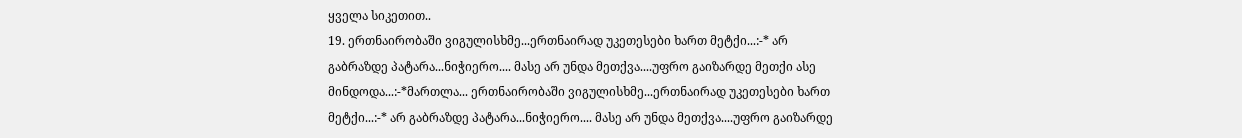ყველა სიკეთით..
19. ერთნაირობაში ვიგულისხმე...ერთნაირად უკეთესები ხართ მეტქი...:-* არ გაბრაზდე პატარა...ნიჭიერო.... მასე არ უნდა მეთქვა....უფრო გაიზარდე მეთქი ასე მინდოდა...:-*მართლა... ერთნაირობაში ვიგულისხმე...ერთნაირად უკეთესები ხართ მეტქი...:-* არ გაბრაზდე პატარა...ნიჭიერო.... მასე არ უნდა მეთქვა....უფრო გაიზარდე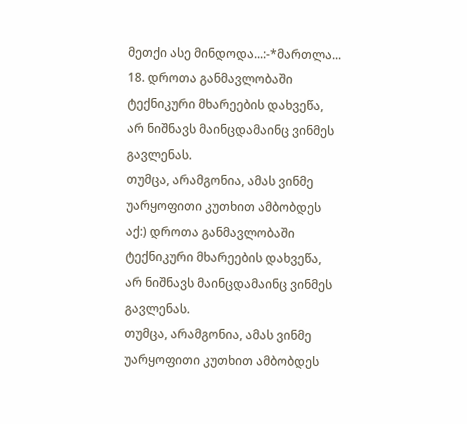მეთქი ასე მინდოდა...:-*მართლა...
18. დროთა განმავლობაში ტექნიკური მხარეების დახვეწა, არ ნიშნავს მაინცდამაინც ვინმეს გავლენას.
თუმცა, არამგონია, ამას ვინმე უარყოფითი კუთხით ამბობდეს აქ:) დროთა განმავლობაში ტექნიკური მხარეების დახვეწა, არ ნიშნავს მაინცდამაინც ვინმეს გავლენას.
თუმცა, არამგონია, ამას ვინმე უარყოფითი კუთხით ამბობდეს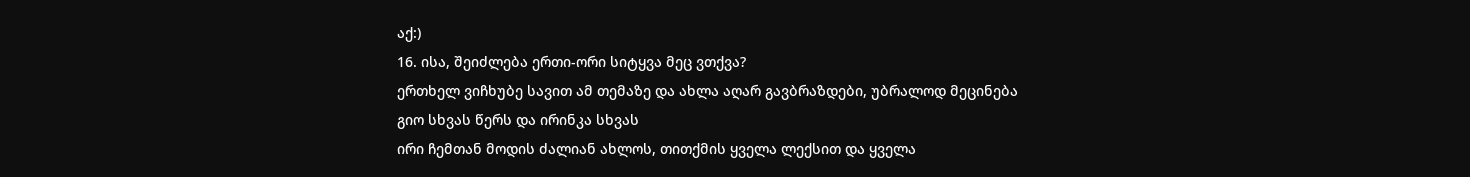აქ:)
16. ისა, შეიძლება ერთი-ორი სიტყვა მეც ვთქვა?
ერთხელ ვიჩხუბე სავით ამ თემაზე და ახლა აღარ გავბრაზდები, უბრალოდ მეცინება
გიო სხვას წერს და ირინკა სხვას
ირი ჩემთან მოდის ძალიან ახლოს, თითქმის ყველა ლექსით და ყველა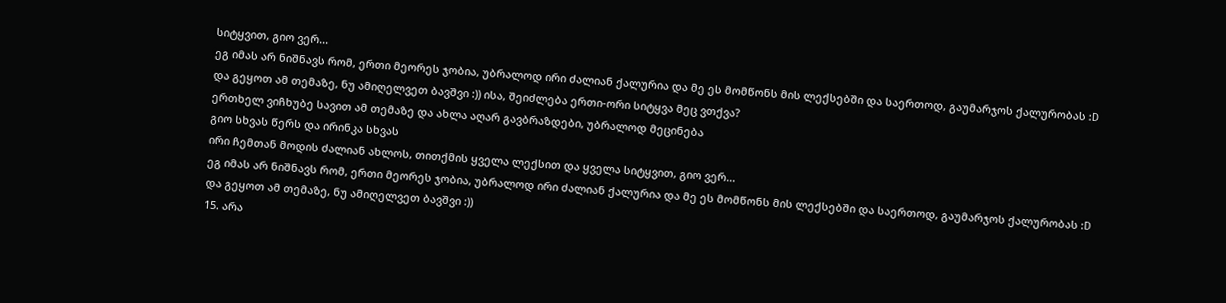სიტყვით, გიო ვერ...
ეგ იმას არ ნიშნავს რომ, ერთი მეორეს ჯობია, უბრალოდ ირი ძალიან ქალურია და მე ეს მომწონს მის ლექსებში და საერთოდ, გაუმარჯოს ქალურობას :D
და გეყოთ ამ თემაზე, ნუ ამიღელვეთ ბავშვი :)) ისა, შეიძლება ერთი-ორი სიტყვა მეც ვთქვა?
ერთხელ ვიჩხუბე სავით ამ თემაზე და ახლა აღარ გავბრაზდები, უბრალოდ მეცინება
გიო სხვას წერს და ირინკა სხვას
ირი ჩემთან მოდის ძალიან ახლოს, თითქმის ყველა ლექსით და ყველა სიტყვით, გიო ვერ...
ეგ იმას არ ნიშნავს რომ, ერთი მეორეს ჯობია, უბრალოდ ირი ძალიან ქალურია და მე ეს მომწონს მის ლექსებში და საერთოდ, გაუმარჯოს ქალურობას :D
და გეყოთ ამ თემაზე, ნუ ამიღელვეთ ბავშვი :))
15. არა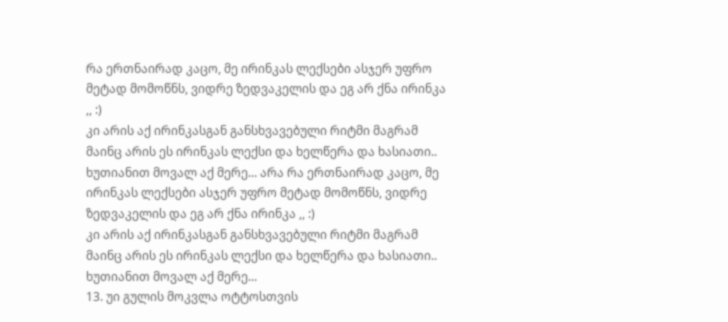რა ერთნაირად კაცო, მე ირინკას ლექსები ასჯერ უფრო მეტად მომოწნს, ვიდრე ზედვაკელის და ეგ არ ქნა ირინკა ,, :)
კი არის აქ ირინკასგან განსხვავებული რიტმი მაგრამ მაინც არის ეს ირინკას ლექსი და ხელწერა და ხასიათი..
ხუთიანით მოვალ აქ მერე... არა რა ერთნაირად კაცო, მე ირინკას ლექსები ასჯერ უფრო მეტად მომოწნს, ვიდრე ზედვაკელის და ეგ არ ქნა ირინკა ,, :)
კი არის აქ ირინკასგან განსხვავებული რიტმი მაგრამ მაინც არის ეს ირინკას ლექსი და ხელწერა და ხასიათი..
ხუთიანით მოვალ აქ მერე...
13. უი გულის მოკვლა ოტტოსთვის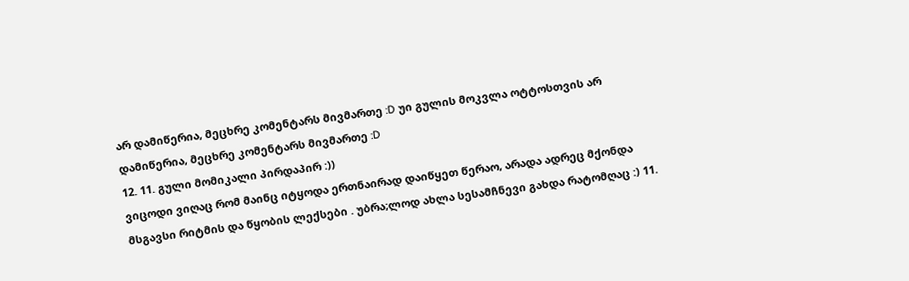არ დამიწერია, მეცხრე კომენტარს მივმართე :D უი გულის მოკვლა ოტტოსთვის არ დამიწერია, მეცხრე კომენტარს მივმართე :D
12. 11. გული მომიკალი პირდაპირ :))
ვიცოდი ვიღაც რომ მაინც იტყოდა ერთნაირად დაიწყეთ წერაო, არადა ადრეც მქონდა მსგავსი რიტმის და წყობის ლექსები . უბრა;ლოდ ახლა სესამჩნევი გახდა რატომღაც :) 11.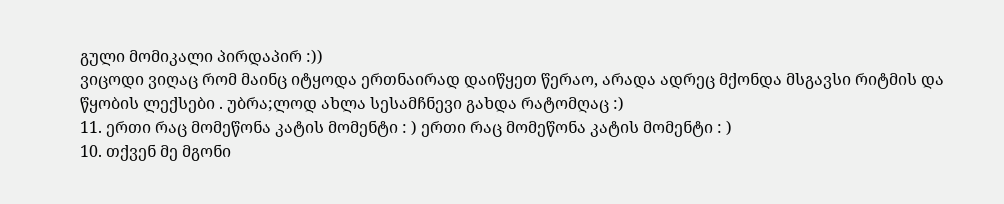გული მომიკალი პირდაპირ :))
ვიცოდი ვიღაც რომ მაინც იტყოდა ერთნაირად დაიწყეთ წერაო, არადა ადრეც მქონდა მსგავსი რიტმის და წყობის ლექსები . უბრა;ლოდ ახლა სესამჩნევი გახდა რატომღაც :)
11. ერთი რაც მომეწონა კატის მომენტი : ) ერთი რაც მომეწონა კატის მომენტი : )
10. თქვენ მე მგონი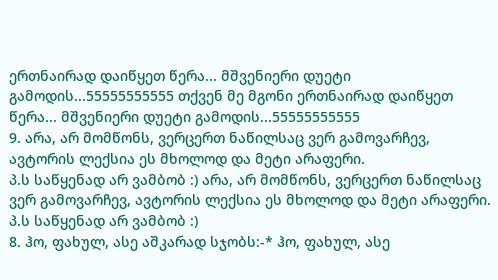ერთნაირად დაიწყეთ წერა... მშვენიერი დუეტი გამოდის...55555555555 თქვენ მე მგონი ერთნაირად დაიწყეთ წერა... მშვენიერი დუეტი გამოდის...55555555555
9. არა, არ მომწონს, ვერცერთ ნაწილსაც ვერ გამოვარჩევ, ავტორის ლექსია ეს მხოლოდ და მეტი არაფერი.
პ.ს საწყენად არ ვამბობ :) არა, არ მომწონს, ვერცერთ ნაწილსაც ვერ გამოვარჩევ, ავტორის ლექსია ეს მხოლოდ და მეტი არაფერი.
პ.ს საწყენად არ ვამბობ :)
8. ჰო, ფახულ, ასე აშკარად სჯობს:-* ჰო, ფახულ, ასე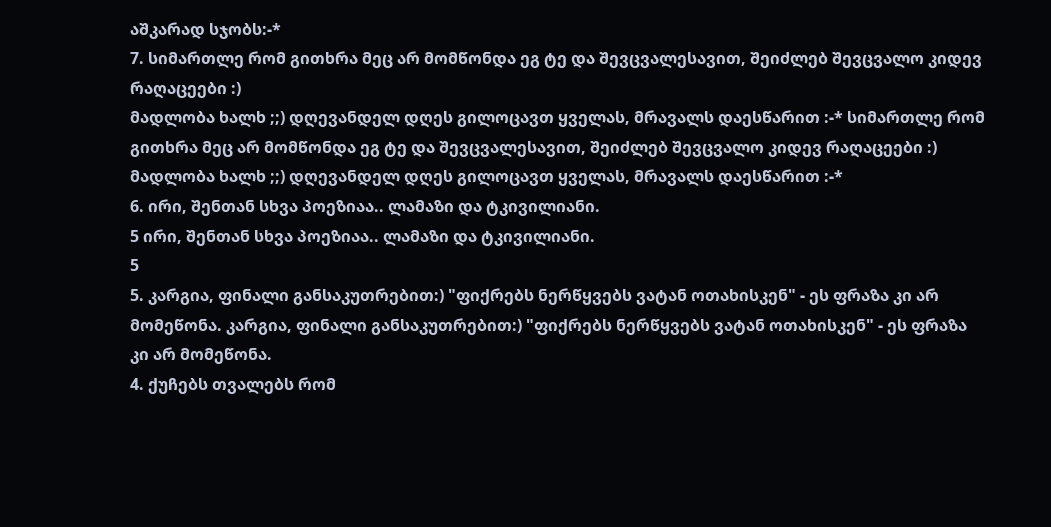აშკარად სჯობს:-*
7. სიმართლე რომ გითხრა მეც არ მომწონდა ეგ ტე და შევცვალესავით, შეიძლებ შევცვალო კიდევ რაღაცეები :)
მადლობა ხალხ ;;) დღევანდელ დღეს გილოცავთ ყველას, მრავალს დაესწარით :-* სიმართლე რომ გითხრა მეც არ მომწონდა ეგ ტე და შევცვალესავით, შეიძლებ შევცვალო კიდევ რაღაცეები :)
მადლობა ხალხ ;;) დღევანდელ დღეს გილოცავთ ყველას, მრავალს დაესწარით :-*
6. ირი, შენთან სხვა პოეზიაა.. ლამაზი და ტკივილიანი.
5 ირი, შენთან სხვა პოეზიაა.. ლამაზი და ტკივილიანი.
5
5. კარგია, ფინალი განსაკუთრებით:) "ფიქრებს ნერწყვებს ვატან ოთახისკენ" - ეს ფრაზა კი არ მომეწონა. კარგია, ფინალი განსაკუთრებით:) "ფიქრებს ნერწყვებს ვატან ოთახისკენ" - ეს ფრაზა კი არ მომეწონა.
4. ქუჩებს თვალებს რომ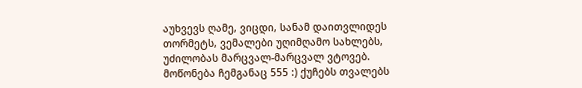აუხვევს ღამე, ვიცდი, სანამ დაითვლიდეს თორმეტს, ვემალები უღიმღამო სახლებს, უძილობას მარცვალ-მარცვალ ვტოვებ.
მოწონება ჩემგანაც 555 :) ქუჩებს თვალებს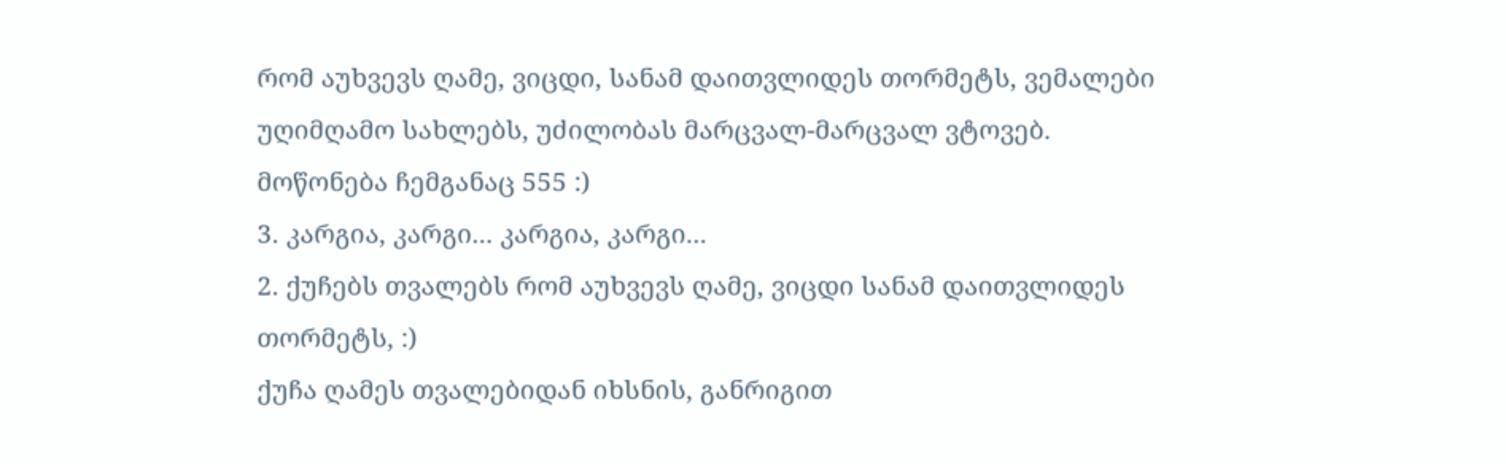რომ აუხვევს ღამე, ვიცდი, სანამ დაითვლიდეს თორმეტს, ვემალები უღიმღამო სახლებს, უძილობას მარცვალ-მარცვალ ვტოვებ.
მოწონება ჩემგანაც 555 :)
3. კარგია, კარგი... კარგია, კარგი...
2. ქუჩებს თვალებს რომ აუხვევს ღამე, ვიცდი სანამ დაითვლიდეს თორმეტს, :)
ქუჩა ღამეს თვალებიდან იხსნის, განრიგით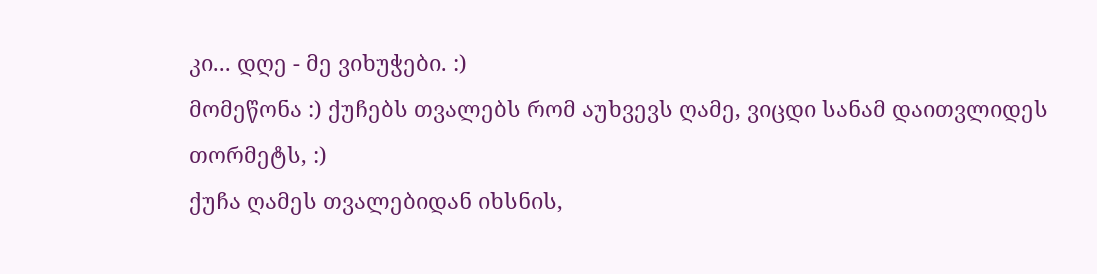კი... დღე - მე ვიხუჭები. :)
მომეწონა :) ქუჩებს თვალებს რომ აუხვევს ღამე, ვიცდი სანამ დაითვლიდეს თორმეტს, :)
ქუჩა ღამეს თვალებიდან იხსნის,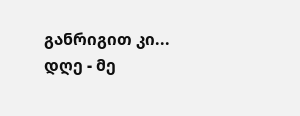განრიგით კი... დღე - მე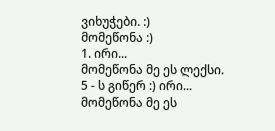ვიხუჭები. :)
მომეწონა :)
1. ირი...
მომეწონა მე ეს ლექსი.
5 - ს გიწერ :) ირი...
მომეწონა მე ეს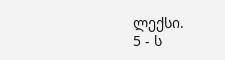ლექსი.
5 - ს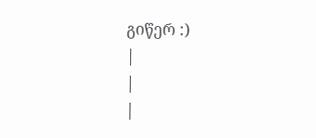გიწერ :)
|
|
|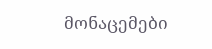მონაცემები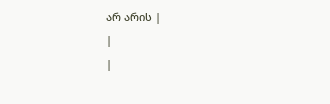არ არის |
|
|